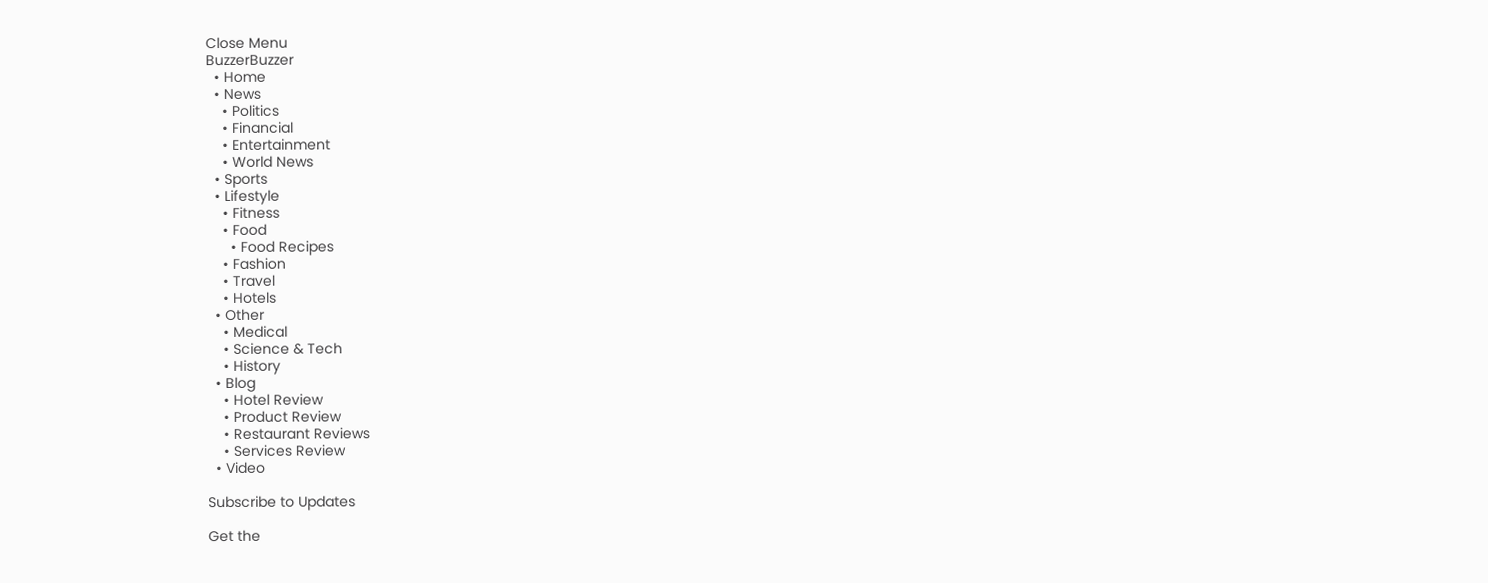Close Menu
BuzzerBuzzer
  • Home
  • News
    • Politics
    • Financial
    • Entertainment
    • World News
  • Sports
  • Lifestyle
    • Fitness
    • Food
      • Food Recipes
    • Fashion
    • Travel
    • Hotels
  • Other
    • Medical
    • Science & Tech
    • History
  • Blog
    • Hotel Review
    • Product Review
    • Restaurant Reviews
    • Services Review
  • Video

Subscribe to Updates

Get the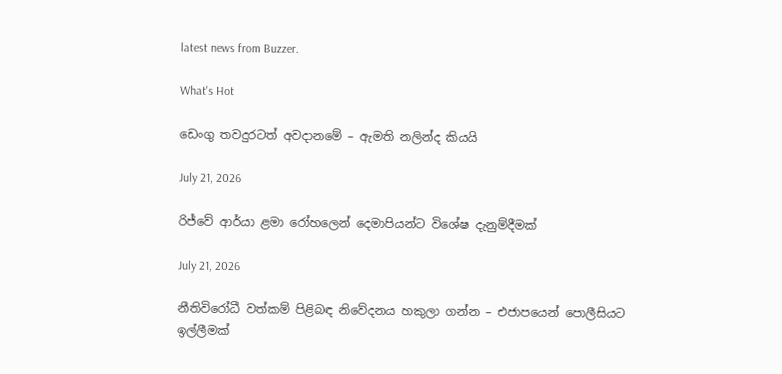latest news from Buzzer.

What's Hot

ඩෙංගු තවදුරටත් අවදානමේ – ඇමති නලින්ද කියයි

July 21, 2026

රිජ්වේ ආර්යා ළමා රෝහලෙන් දෙමාපියන්ට විශේෂ දැනුම්දීමක්

July 21, 2026

නීතිවිරෝධී වත්කම් පිළිබඳ නිවේදනය හකුලා ගන්න – එජාපයෙන් පොලීසියට ඉල්ලීමක්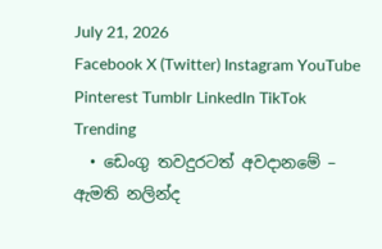July 21, 2026
Facebook X (Twitter) Instagram YouTube Pinterest Tumblr LinkedIn TikTok
Trending
  • ඩෙංගු තවදුරටත් අවදානමේ – ඇමති නලින්ද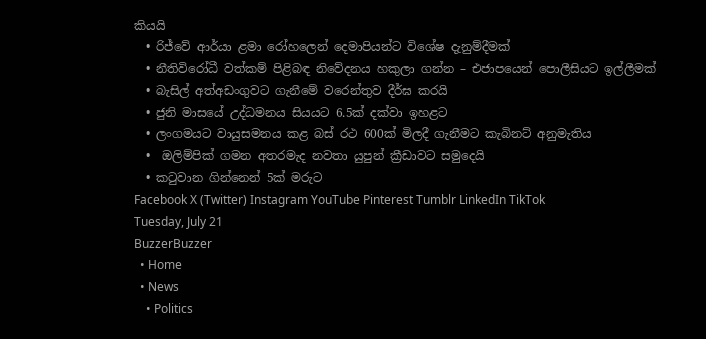කියයි
  • රිජ්වේ ආර්යා ළමා රෝහලෙන් දෙමාපියන්ට විශේෂ දැනුම්දීමක්
  • නීතිවිරෝධී වත්කම් පිළිබඳ නිවේදනය හකුලා ගන්න – එජාපයෙන් පොලීසියට ඉල්ලීමක්
  • බැසිල් අත්අඩංගුවට ගැනීමේ වරෙන්තුව දීර්ඝ කරයි
  • ජුනි මාසයේ උද්ධමනය සියයට 6.5ක් දක්වා ඉහළට
  • ලංගමයට වායුසමනය කළ බස් රථ 600ක් මිලදී ගැනීමට කැබිනට් අනුමැතිය
  •  ඔලිම්පික් ගමන අතරමැද නවතා යුපුන් ක්‍රීඩාවට සමුදෙයි
  • කටුවාන ගින්නෙන් 5ක් මරුට
Facebook X (Twitter) Instagram YouTube Pinterest Tumblr LinkedIn TikTok
Tuesday, July 21
BuzzerBuzzer
  • Home
  • News
    • Politics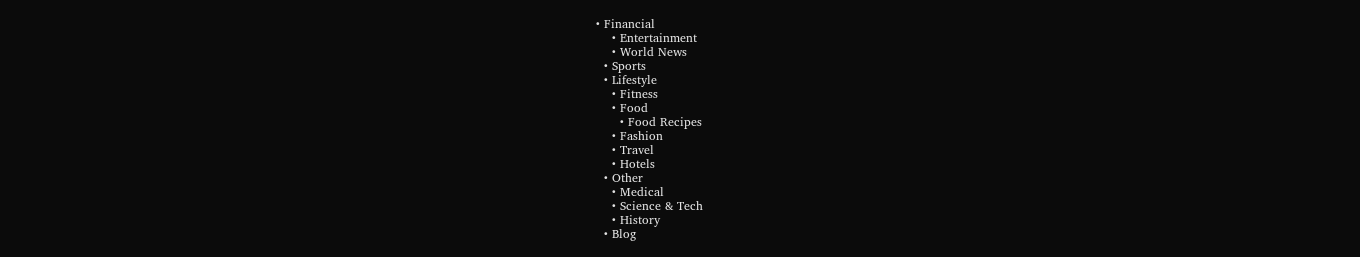• Financial
    • Entertainment
    • World News
  • Sports
  • Lifestyle
    • Fitness
    • Food
      • Food Recipes
    • Fashion
    • Travel
    • Hotels
  • Other
    • Medical
    • Science & Tech
    • History
  • Blog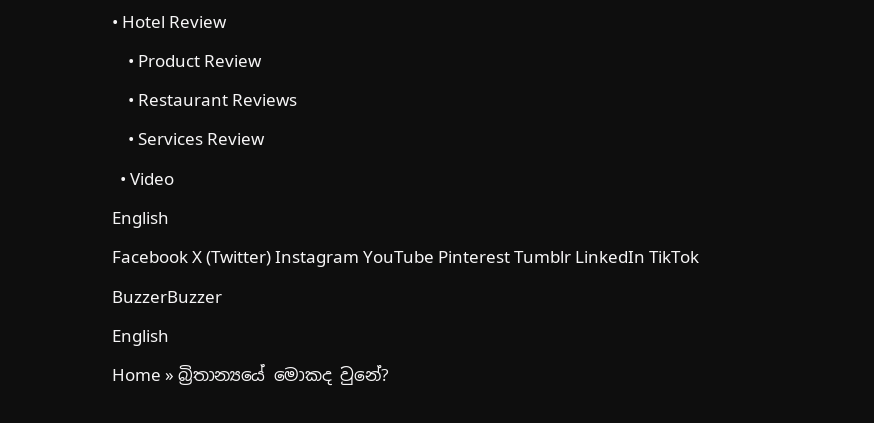• Hotel Review
    • Product Review
    • Restaurant Reviews
    • Services Review
  • Video
English
Facebook X (Twitter) Instagram YouTube Pinterest Tumblr LinkedIn TikTok
BuzzerBuzzer
English
Home » බ්‍රිතාන්‍යයේ මොකද වුනේ?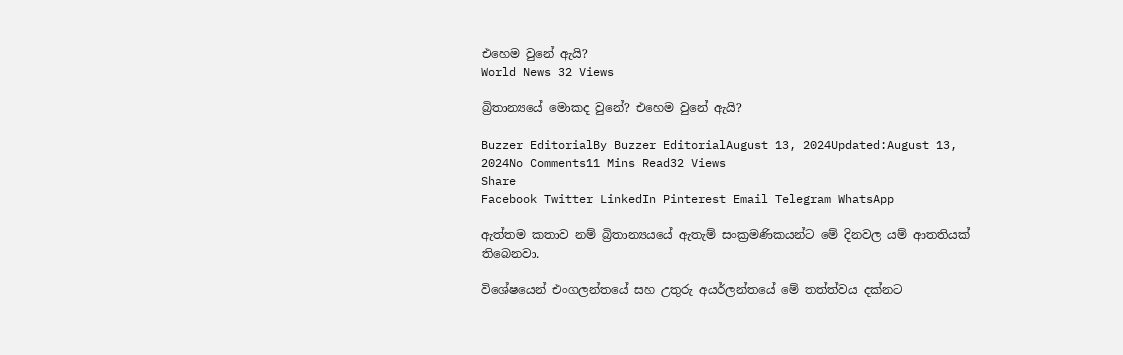එහෙම වුනේ ඇයි?
World News 32 Views

බ්‍රිතාන්‍යයේ මොකද වුනේ? එහෙම වුනේ ඇයි?

Buzzer EditorialBy Buzzer EditorialAugust 13, 2024Updated:August 13, 2024No Comments11 Mins Read32 Views
Share
Facebook Twitter LinkedIn Pinterest Email Telegram WhatsApp

ඇත්තම කතාව නම් බ්‍රිතාන්‍යයයේ ඇතැම් සංක්‍රමණිකයන්ට මේ දිනවල යම් ආතතියක් තිබෙනවා.

විශේෂයෙන් එංගලන්තයේ සහ උතුරු අයර්ලන්තයේ මේ තත්ත්වය දක්නට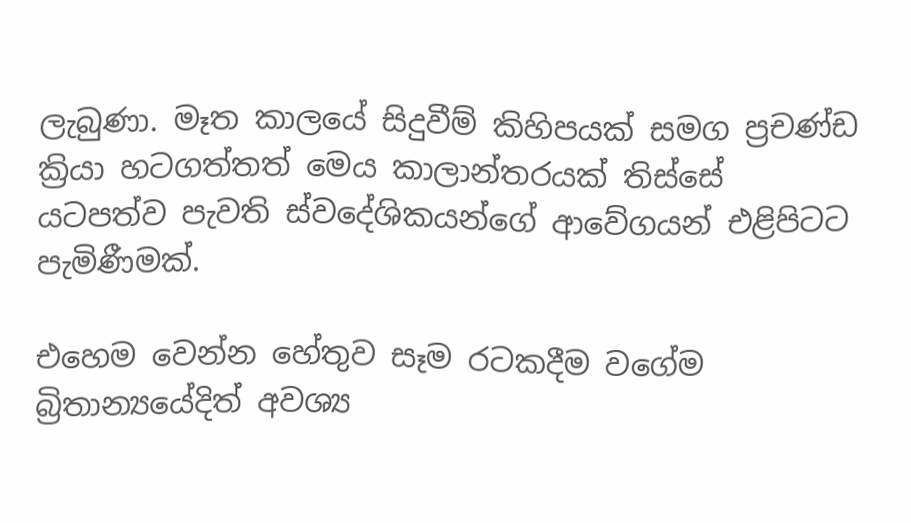ලැබුණා. මෑත කාලයේ සිදුවීම් කිහිපයක් සමග ප්‍රචණ්ඩ ක්‍රියා හටගත්තත් මෙය කාලාන්තරයක් තිස්සේ යටපත්ව පැවති ස්වදේශිකයන්ගේ ආවේගයන් එළිපිටට පැමිණීමක්.

එහෙම වෙන්න හේතුව සෑම රටකදීම වගේම බ්‍රිතාන්‍යයේදිත් අවශ්‍ය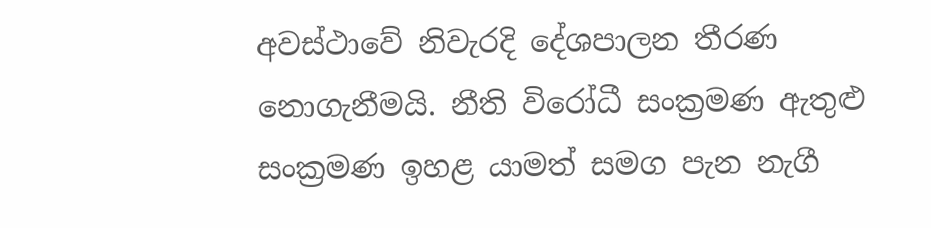අවස්ථාවේ නිවැරදි දේශපාලන තීරණ නොගැනීමයි. නීති විරෝධී සංක්‍රමණ ඇතුළු සංක්‍රමණ ඉහළ යාමත් සමග පැන නැගී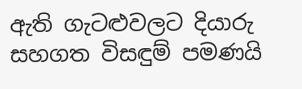ඇති ගැටළුවලට දියාරු සහගත විසඳුම් පමණයි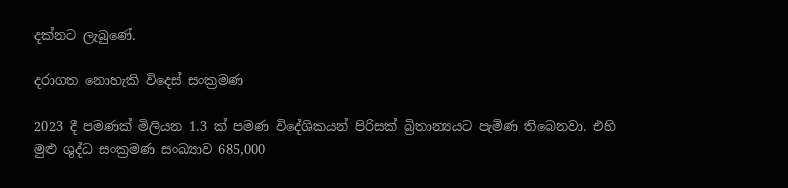දක්නට ලැබුණේ.

දරාගත නොහැකි විදෙස් සංක්‍රමණ

2023 දී පමණක් මිලියන 1.3 ක් පමණ විදේශිකයන් පිරිසක් බ්‍රිතාන්‍යයට පැමිණ තිබෙනවා. එහි මුළු ශුද්ධ සංක්‍රමණ සංඛ්‍යාව 685,000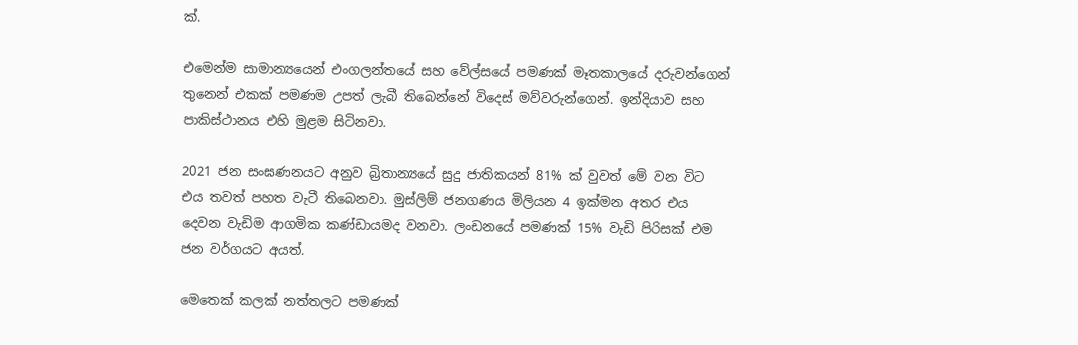ක්.

එමෙන්ම සාමාන්‍යයෙන් එංගලන්තයේ සහ වේල්සයේ පමණක් මෑතකාලයේ දරුවන්ගෙන් තුනෙන් එකක් පමණම උපත් ලැබී තිබෙන්නේ විදෙස් මව්වරුන්ගෙන්. ඉන්දියාව සහ පාකිස්ථානය එහි මුළම සිටිනවා.

2021 ජන සංඝණනයට අනුව බ්‍රිතාන්‍යයේ සුදු ජාතිකයන් 81% ක් වුවත් මේ වන විට එය තවත් පහත වැටී තිබෙනවා. මුස්ලිම් ජනගණය මිලියන 4 ඉක්මන අතර එය දෙවන වැඩිම ආගමික කණ්ඩායමද වනවා. ලංඩනයේ පමණක් 15% වැඩි පිරිසක් එම ජන වර්ගයට අයත්.

මෙතෙක් කලක් නත්තලට පමණක්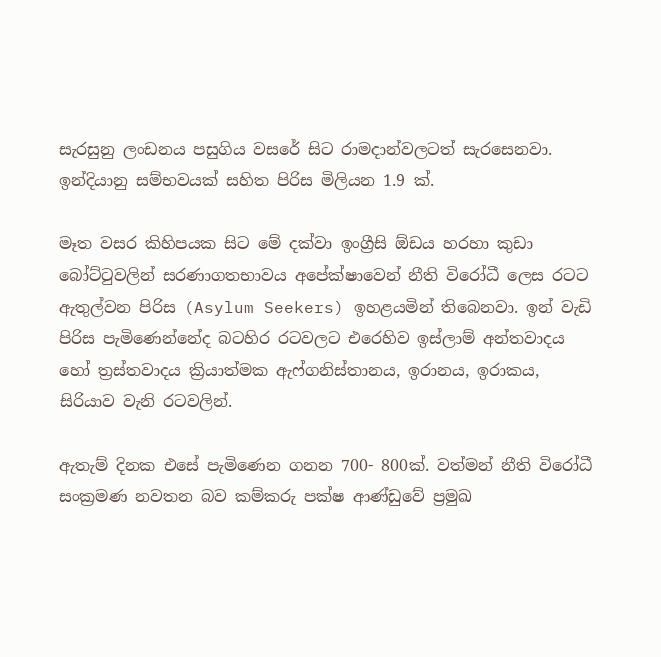සැරසුනු ලංඩනය පසුගිය වසරේ සිට රාමදාන්වලටත් සැරසෙනවා. ඉන්දියානු සම්භවයක් සහිත පිරිස මිලියන 1.9 ක්.

මෑත වසර කිහිපයක සිට මේ දක්වා ඉංග්‍රීසි ඕඩය හරහා කුඩා බෝට්ටුවලින් සරණාගතභාවය අපේක්ෂාවෙන් නීති විරෝධී ලෙස රටට ඇතුල්වන පිරිස (Asylum Seekers) ඉහළයමින් තිබෙනවා. ඉන් වැඩි පිරිස පැමිණෙන්නේද බටහිර රටවලට එරෙහිව ඉස්ලාම් අන්තවාදය හෝ ත්‍රස්තවාදය ක්‍රියාත්මක ඇෆ්ගනිස්තානය, ඉරානය, ඉරාකය, සිරියාව වැනි රටවලින්.

ඇතැම් දිනක එසේ පැමිණෙන ගනන 700- 800ක්. වත්මන් නීති විරෝධී සංක්‍රමණ නවතන බව කම්කරු පක්ෂ ආණ්ඩුවේ ප්‍රමුඛ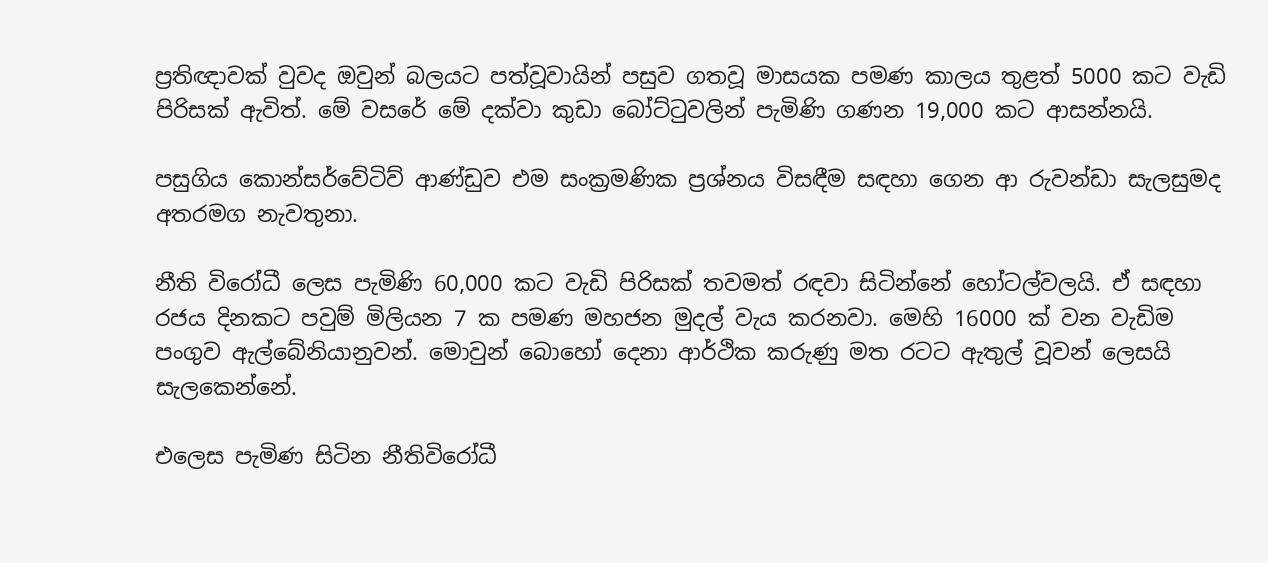ප්‍රතිඥාවක් වුවද ඔවුන් බලයට පත්වූවායින් පසුව ගතවූ මාසයක පමණ කාලය තුළත් 5000 කට වැඩි පිරිසක් ඇවිත්. මේ වසරේ මේ දක්වා කුඩා බෝට්ටුවලින් පැමිණි ගණන 19,000 කට ආසන්නයි.

පසුගිය කොන්සර්වේටිව් ආණ්ඩුව එම සංක්‍රමණික ප්‍රශ්නය විසඳීම සඳහා ගෙන ආ රුවන්ඩා සැලසුමද අතරමග නැවතුනා.

නීති විරෝධී ලෙස පැමිණි 60,000 කට වැඩි පිරිසක් තවමත් රඳවා සිටින්නේ හෝටල්වලයි. ඒ සඳහා රජය දිනකට පවුම් මිලියන 7 ක පමණ මහජන මුදල් වැය කරනවා. මෙහි 16000 ක් වන වැඩිම පංගුව ඇල්බේනියානුවන්. මොවුන් බොහෝ දෙනා ආර්ථික කරුණු මත රටට ඇතුල් වූවන් ලෙසයි සැලකෙන්නේ.

එලෙස පැමිණ සිටින නීතිවිරෝධී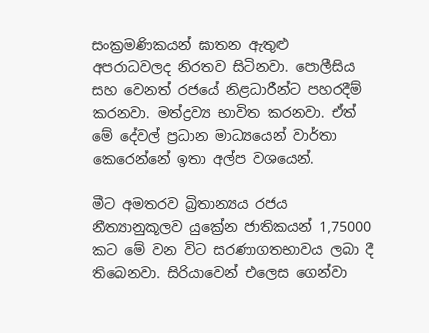සංක්‍රමණිකයන් ඝාතන ඇතුළු අපරාධවලද නිරතව සිටිනවා. පොලීසිය සහ වෙනත් රජයේ නිළධාරීන්ට පහරදීම් කරනවා. මත්ද්‍රව්‍ය භාවිත කරනවා. ඒත් මේ දේවල් ප්‍රධාන මාධ්‍යයෙන් වාර්තා කෙරෙන්නේ ඉතා අල්ප වශයෙන්.

මීට අමතරව බ්‍රිතාන්‍යය රජය නීත්‍යානුකූලව යුක්‍රේන ජාතිකයන් 1,75000 කට මේ වන විට සරණාගතභාවය ලබා දී තිබෙනවා. සිරියාවෙන් එලෙස ගෙන්වා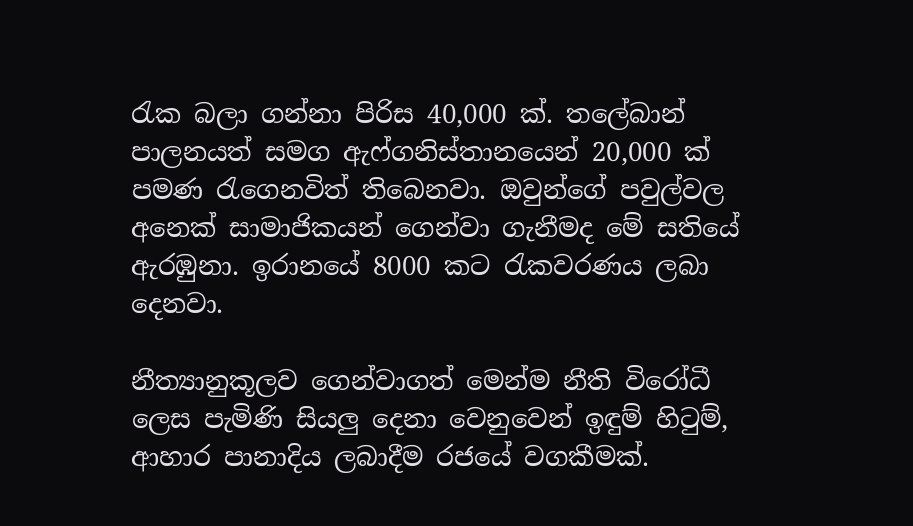රැක බලා ගන්නා පිරිස 40,000 ක්. තලේබාන් පාලනයත් සමග ඇෆ්ගනිස්තානයෙන් 20,000 ක් පමණ රැගෙනවිත් තිබෙනවා. ඔවුන්ගේ පවුල්වල අනෙක් සාමාජිකයන් ගෙන්වා ගැනීමද මේ සතියේ ඇරඹුනා. ඉරානයේ 8000 කට රැකවරණය ලබා දෙනවා.

නීත්‍යානුකූලව ගෙන්වාගත් මෙන්ම නීති විරෝධී ලෙස පැමිණි සියලු දෙනා වෙනුවෙන් ඉඳුම් හිටුම්, ආහාර පානාදිය ලබාදීම රජයේ වගකීමක්.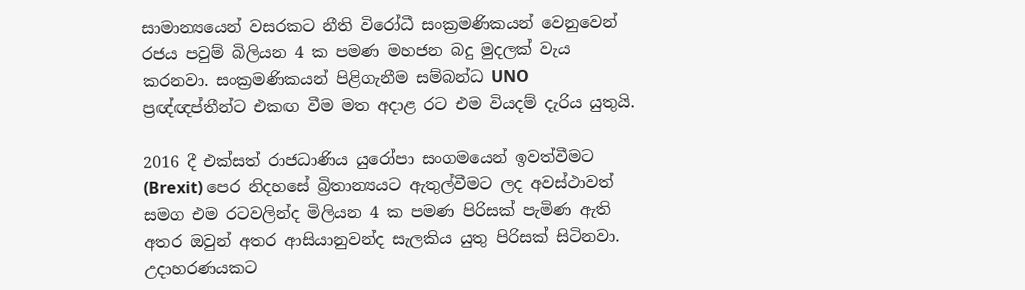සාමාන්‍යයෙන් වසරකට නීති විරෝධී සංක්‍රමණිකයන් වෙනුවෙන් රජය පවුම් බිලියන 4 ක පමණ මහජන බදු මුදලක් වැය කරනවා. සංක්‍රමණිකයන් පිළිගැනීම සම්බන්ධ UNO ප්‍රඥ්ඥප්තීන්ට එකඟ වීම මත අදාළ රට එම වියදම් දැරිය යුතුයි.

2016 දී එක්සත් රාජධාණිය යුරෝපා සංගමයෙන් ඉවත්වීමට (Brexit) පෙර නිදහසේ බ්‍රිතාන්‍යයට ඇතුල්වීමට ලද අවස්ථාවත් සමග එම රටවලින්ද මිලියන 4 ක පමණ පිරිසක් පැමිණ ඇති අතර ඔවුන් අතර ආසියානුවන්ද සැලකිය යුතු පිරිසක් සිටිනවා. උදාහරණයකට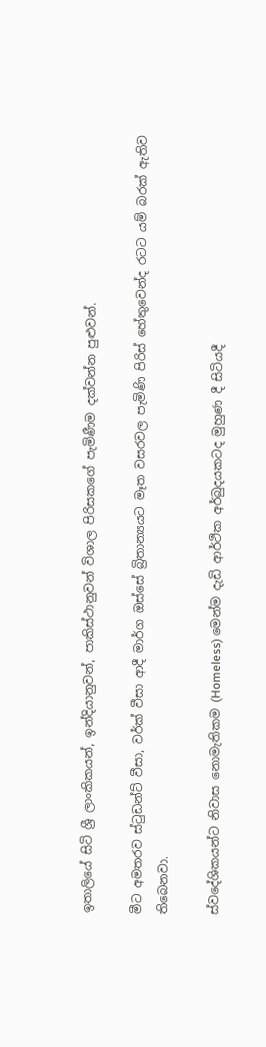ඉතාලියේ සිටි ශ්‍රී ලාංකිකයන්, ඉන්දියානුවන්, පාකිස්ථානුවන් විශාල පිරිසකගේ පැමිණීම දක්වන්න පුළුවන්.

මීට අමතරව ස්ටුඩන්ට් වීසා, වර්ක් වීසා ආදී මාර්ග ඔස්සේ බ්‍රිතාන්‍යයට මෑත වසරවල පැමිණි පිරිස් හේතුවෙන්ද රටට යම් බරක් ඇතිව තිබෙනවා.

ස්වදේශිකයන්ට නිවාස නොමැතිකම (Homeless) මෙන්ම දැඩි ආර්ථික අර්බුදයකටද මුහුණ දී සිටියදී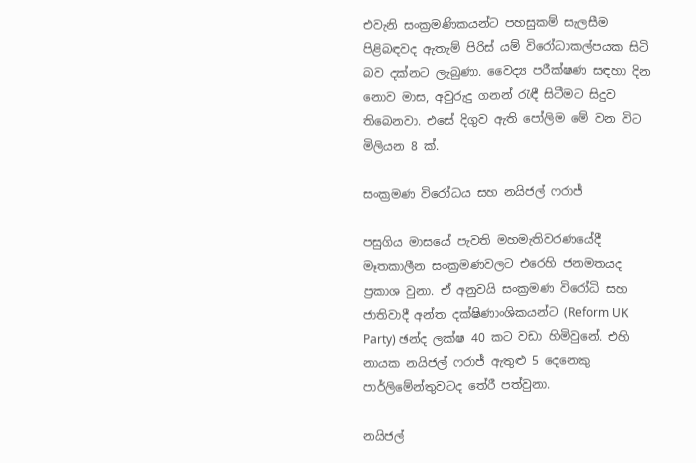එවැනි සංක්‍රමණිකයන්ට පහසුකම් සැලසීම පිළිබඳවද ඇතැම් පිරිස් යම් විරෝධාකල්පයක සිටි බව දක්නට ලැබුණා. වෛද්‍ය පරීක්ෂණ සඳහා දින නොව මාස, අවුරුදු ගනන් රැඳී සිටීමට සිදුව තිබෙනවා. එසේ දිගුව ඇති පෝලිම මේ වන විට මිලියන 8 ක්.

සංක්‍රමණ විරෝධය සහ නයිජල් ෆරාජ්

පසුගිය මාසයේ පැවති මහමැතිවරණයේදී මෑතකාලීන සංක්‍රමණවලට එරෙහි ජනමතයද ප්‍රකාශ වුනා. ඒ අනුවයි සංක්‍රමණ විරෝධි සහ ජාතිවාදී අන්ත දක්ෂිණාංශිකයන්ට (Reform UK Party) ඡන්ද ලක්ෂ 40 කට වඩා හිමිවුනේ. එහි නායක නයිජල් ෆරාජ් ඇතුළු 5 දෙනෙකු පාර්ලිමේන්තුවටද තේරී පත්වුනා.

නයිජල්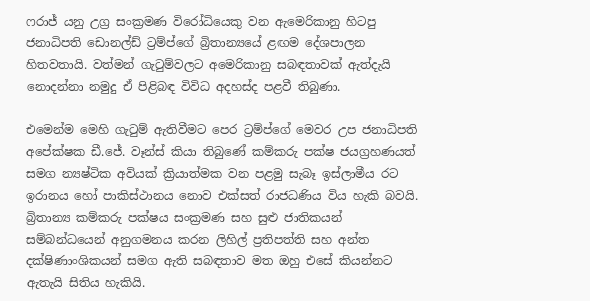ෆරාජ් යනු උග්‍ර සංක්‍රමණ විරෝධියෙකු වන ඇමෙරිකානු හිටපු ජනාධිපති ඩොනල්ඩ් ට්‍රම්ප්ගේ බ්‍රිතාන්‍යයේ ළඟම දේශපාලන හිතවතායි. වත්මන් ගැටුම්වලට අමෙරිකානු සබඳතාවක් ඇත්දැයි නොදන්නා නමුදු ඒ පිළිබඳ විවිධ අදහස්ද පළවී තිබුණා.

එමෙන්ම මෙහි ගැටුම් ඇතිවීමට පෙර ට්‍රම්ප්ගේ මෙවර උප ජනාධිපති අපේක්ෂක ඩී.ජේ. වෑන්ස් කියා තිබුණේ කම්කරු පක්ෂ ජයග්‍රහණයත් සමග න්‍යෂ්ටික අවියක් ක්‍රියාත්මක වන පළමු සැබෑ ඉස්ලාමීය රට ඉරානය හෝ පාකිස්ථානය නොව එක්සත් රාජධණිය විය හැකි බවයි. බ්‍රිතාන්‍ය කම්කරු පක්ෂය සංක්‍රමණ සහ සුළු ජාතිකයන් සම්බන්ධයෙන් අනුගමනය කරන ලිහිල් ප්‍රතිපත්ති සහ අන්ත දක්ෂිණාංශිකයන් සමග ඇති සබඳතාව මත ඔහු එසේ කියන්නට ඇතැයි සිතිය හැකියි.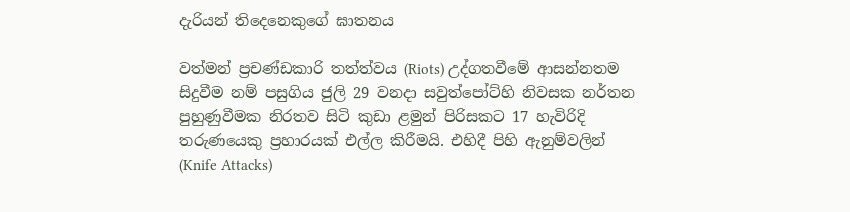දැරියන් තිදෙනෙකුගේ ඝාතනය

වත්මන් ප්‍රචණ්ඩකාරි තත්ත්වය (Riots) උද්ගතවීමේ ආසන්නතම සිදුවීම නම් පසුගිය ජුලි 29 වනදා සවුත්පෝට්හි නිවසක නර්තන පුහුණුවීමක නිරතව සිටි කුඩා ළමුන් පිරිසකට 17 හැවිරිදි තරුණයෙකු ප්‍රහාරයක් එල්ල කිරීමයි. එහිදී පිහි ඇනුම්වලින් (Knife Attacks)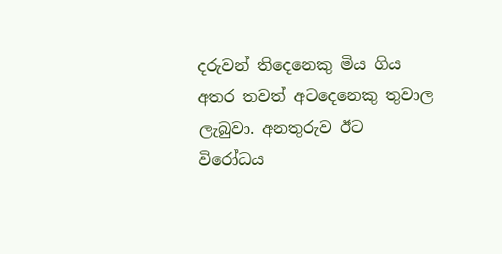දරුවන් තිදෙනෙකු මිය ගිය අතර තවත් අටදෙනෙකු තුවාල ලැබුවා. අනතුරුව ඊට විරෝධය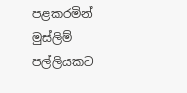පළකරමින් මුස්ලිම් පල්ලියකට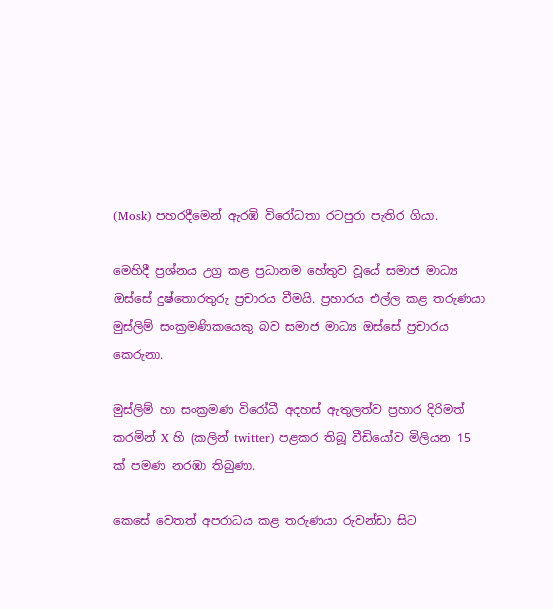(Mosk) පහරදීමෙන් ඇරඹි විරෝධතා රටපුරා පැතිර ගියා.

මෙහිදී ප්‍රශ්නය උග්‍ර කළ ප්‍රධානම හේතුව වූයේ සමාජ මාධ්‍ය ඔස්සේ දුෂ්තොරතුරු ප්‍රචාරය වීමයි. ප්‍රහාරය එල්ල කළ තරුණයා මුස්ලිම් සංක්‍රමණිකයෙකු බව සමාජ මාධ්‍ය ඔස්සේ ප්‍රචාරය කෙරුනා.

මුස්ලිම් හා සංක්‍රමණ විරෝධී අදහස් ඇතුලත්ව ප්‍රහාර දිරිමත් කරමින් X හි (කලින් twitter) පළකර තිබූ වීඩියෝව මිලියන 15 ක් පමණ නරඹා තිබුණා.

කෙසේ වෙතත් අපරාධය කළ තරුණයා රුවන්ඩා සිට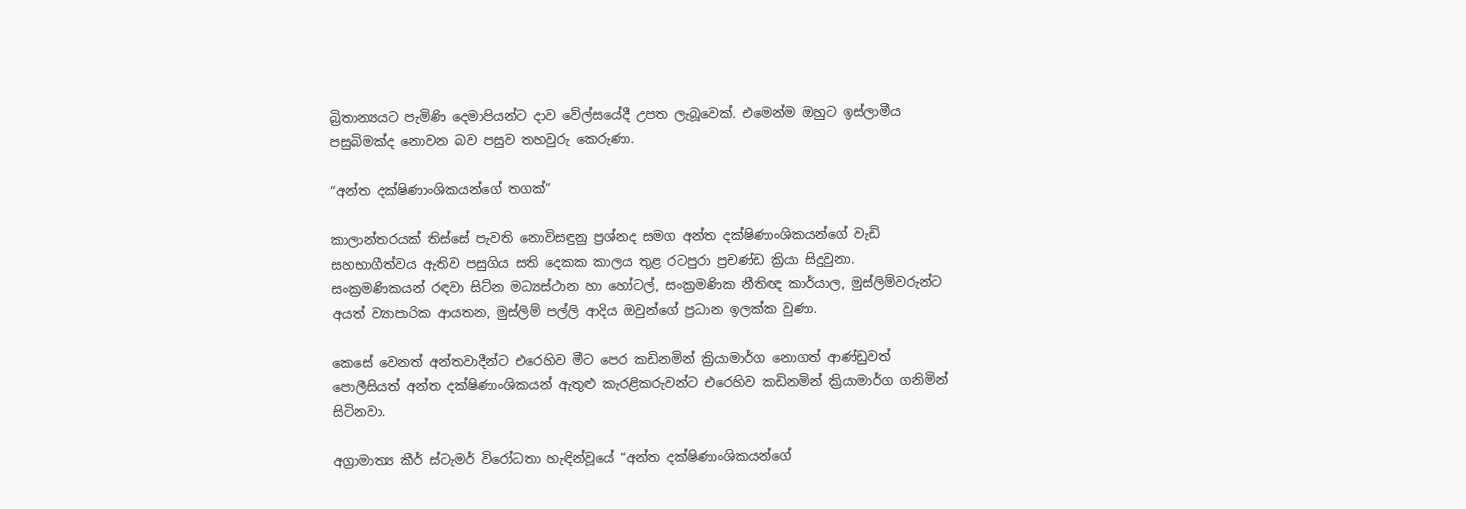බ්‍රිතාන්‍යයට පැමිණි දෙමාපියන්ට දාව වේල්සයේදී උපත ලැබූවෙක්. එමෙන්ම ඔහුට ඉස්ලාමීය පසුබිමක්ද නොවන බව පසුව තහවුරු කෙරුණා.

“අන්ත දක්ෂිණාංශිකයන්ගේ තගක්”

කාලාන්තරයක් තිස්සේ පැවති නොවිසඳුනු ප්‍රශ්නද සමග අන්ත දක්ෂිණාංශිකයන්ගේ වැඩි සහභාගීත්වය ඇතිව පසුගිය සති දෙකක කාලය තුළ රටපුරා ප්‍රචණ්ඩ ක්‍රියා සිදුවුනා. සංක්‍රමණිකයන් රඳවා සිට්න මධ්‍යස්ථාන හා හෝටල්, සංක්‍රමණික නීතිඥ කාර්යාල, මුස්ලිම්වරුන්ට අයත් ව්‍යාපාරික ආයතන, මුස්ලිම් පල්ලි ආදිය ඔවුන්ගේ ප්‍රධාන ඉලක්ක වුණා.

කෙසේ වෙනත් අන්තවාදීන්ට එරෙහිව මීට පෙර කඩිනමින් ක්‍රියාමාර්ග නොගත් ආණ්ඩුවත් පොලීසියත් අන්ත දක්ෂිණාංශිකයන් ඇතුළු කැරළිකරුවන්ට එරෙහිව කඩිනමින් ක්‍රියාමාර්ග ගනිමින් සිටිනවා.

අග්‍රාමාත්‍ය කීර් ස්ටැමර් විරෝධතා හැඳින්වූයේ “අන්ත දක්ෂිණාංශිකයන්ගේ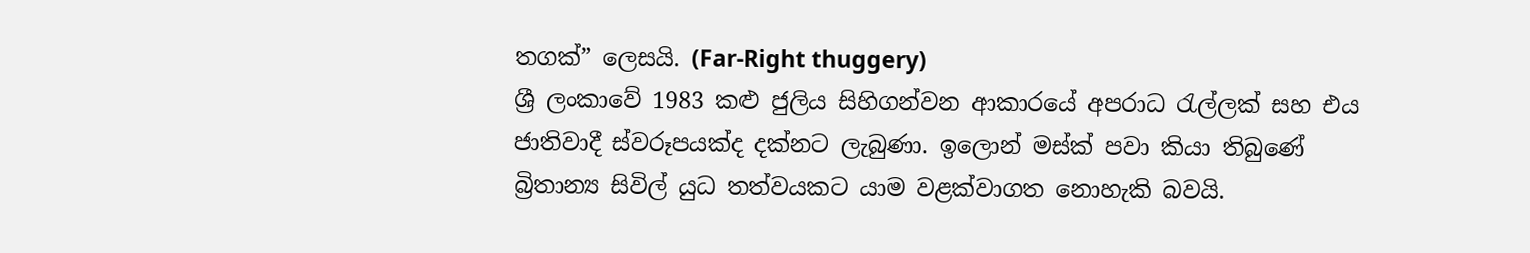තගක්” ලෙසයි. (Far-Right thuggery)
ශ්‍රී ලංකාවේ 1983 කළු ජුලිය සිහිගන්වන ආකාරයේ අපරාධ රැල්ලක් සහ එය ජාතිවාදී ස්වරූපයක්ද දක්නට ලැබුණා. ඉලොන් මස්ක් පවා කියා තිබුණේ බ්‍රිතාන්‍ය සිවිල් යුධ තත්වයකට යාම වළක්වාගත නොහැකි බවයි.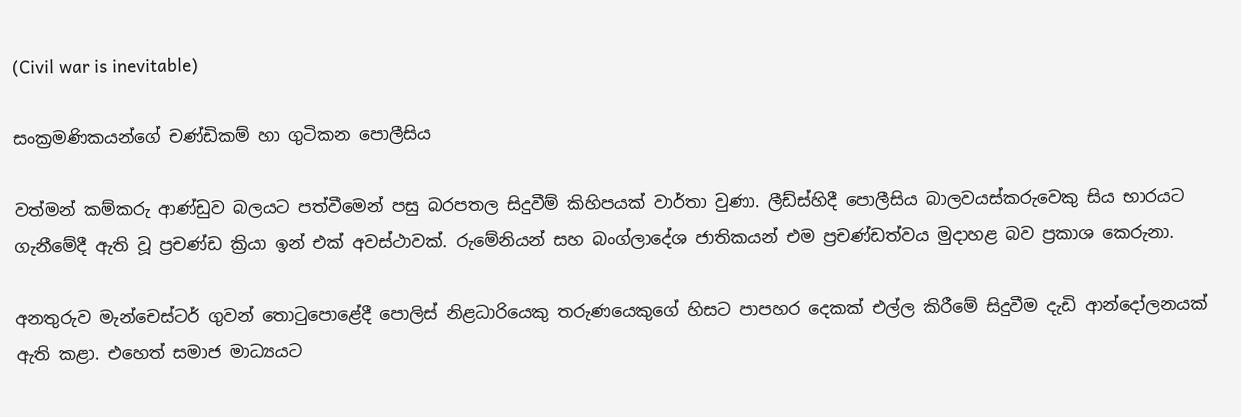(Civil war is inevitable)

සංක්‍රමණිකයන්ගේ චණ්ඩිකම් හා ගුටිකන පොලීසිය

වත්මන් කම්කරු ආණ්ඩුව බලයට පත්වීමෙන් පසු බරපතල සිදුවීම් කිහිපයක් වාර්තා වුණා. ලීඩ්ස්හිදී පොලීසිය බාලවයස්කරුවෙකු සිය භාරයට ගැනීමේදී ඇති වූ ප්‍රචණ්ඩ ක්‍රියා ඉන් එක් අවස්ථාවක්. රුමේනියන් සහ බංග්ලාදේශ ජාතිකයන් එම ප්‍රචණ්ඩත්වය මුදාහළ බව ප්‍රකාශ කෙරුනා.

අනතුරුව මැන්චෙස්ටර් ගුවන් තොටුපොළේදී පොලිස් නිළධාරියෙකු තරුණයෙකුගේ හිසට පාපහර දෙකක් එල්ල කිරීමේ සිදුවීම දැඩි ආන්දෝලනයක් ඇති කළා. එහෙත් සමාජ මාධ්‍යයට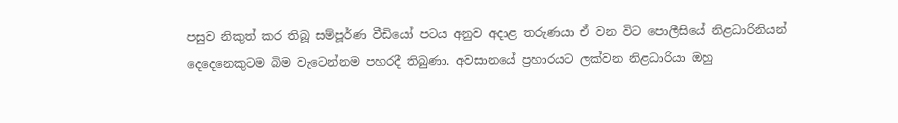පසුව නිකුත් කර තිබූ සම්පූර්ණ වීඩියෝ පටය අනුව අදාළ තරුණයා ඒ වන විට පොලීසියේ නිළධාරිනියන් දෙදෙනෙකුටම බිම වැටෙන්නම පහරදී තිබුණා. අවසානයේ ප්‍රහාරයට ලක්වන නිළධාරියා ඔහු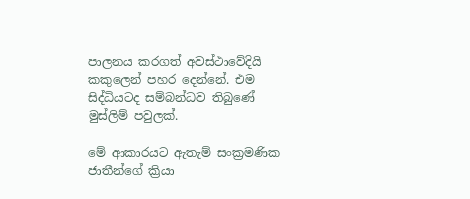පාලනය කරගත් අවස්ථාවේදියි කකුලෙන් පහර දෙන්නේ. එම සිද්ධියටද සම්බන්ධව තිබුණේ මුස්ලිම් පවුලක්.

මේ ආකාරයට ඇතැම් සංක්‍රමණික ජාතීන්ගේ ක්‍රියා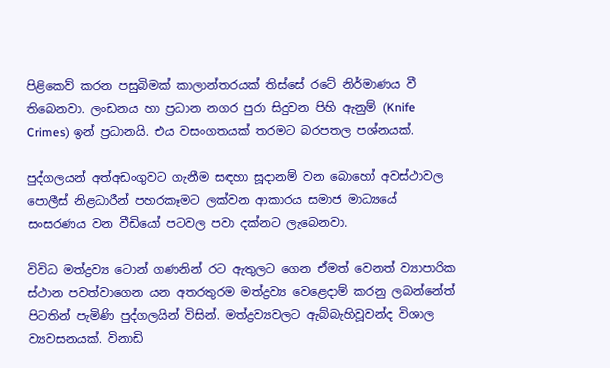පිළිකෙව් කරන පසුබිමක් කාලාන්තරයක් තිස්සේ රටේ නිර්මාණය වී තිබෙනවා. ලංඩනය හා ප්‍රධාන නගර පුරා සිදුවන පිහි ඇනුම් (Knife Crimes) ඉන් ප්‍රධානයි. එය වසංගතයක් තරමට බරපතල පශ්නයක්.

පුද්ගලයන් අත්අඩංගුවට ගැනීම සඳහා සූදානම් වන බොහෝ අවස්ථාවල පොලීස් නිළධාරීන් පහරකෑමට ලක්වන ආකාරය සමාජ මාධ්‍යයේ සංසරණය වන වීඩියෝ පටවල පවා දක්නට ලැබෙනවා.

විවිධ මත්ද්‍රව්‍ය ටොන් ගණනින් රට ඇතුලට ගෙන ඒමත් වෙනත් ව්‍යාපාරික ස්ථාන පවත්වාගෙන යන අතරතුරම මත්ද්‍රව්‍ය වෙළෙදාම් කරනු ලබන්නේත් පිටතින් පැමිණි පුද්ගලයින් විසින්. මත්ද්‍රව්‍යවලට ඇබ්බැහිවූවන්ද විශාල ව්‍යවසනයක්. විනාඩි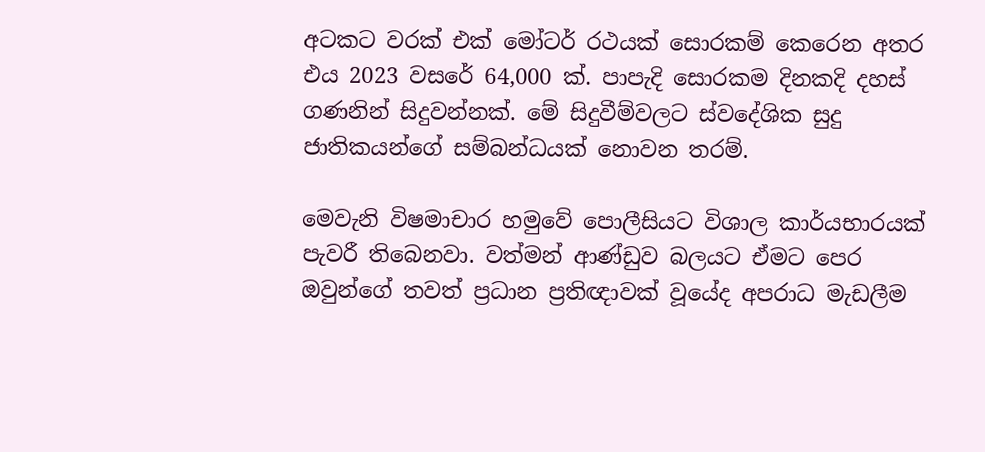අටකට වරක් එක් මෝටර් රථයක් සොරකම් කෙරෙන අතර එය 2023 වසරේ 64,000 ක්. පාපැදි සොරකම දිනකදි දහස් ගණනින් සිදුවන්නක්. මේ සිදුවීම්වලට ස්වදේශික සුදු ජාතිකයන්ගේ සම්බන්ධයක් නොවන තරම්.

මෙවැනි විෂමාචාර හමුවේ පොලීසියට විශාල කාර්යභාරයක් පැවරී තිබෙනවා. වත්මන් ආණ්ඩුව බලයට ඒමට පෙර ඔවුන්ගේ තවත් ප්‍රධාන ප්‍රතිඥාවක් වූයේද අපරාධ මැඩලීම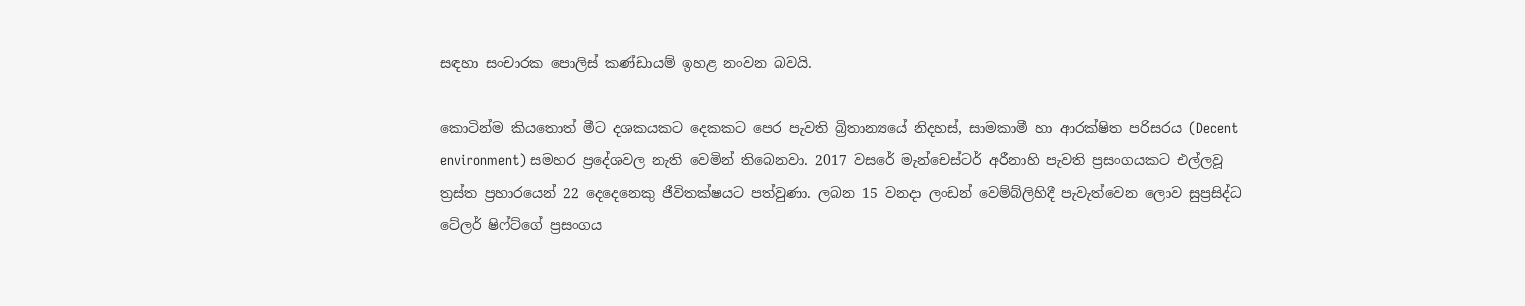සඳහා සංචාරක පොලිස් කණ්ඩායම් ඉහළ නංවන බවයි.

කොටින්ම කියතොත් මීට දශකයකට දෙකකට පෙර පැවති බ්‍රිතාන්‍යයේ නිදහස්, සාමකාමී හා ආරක්ෂිත පරිසරය (Decent environment) සමහර ප්‍රදේශවල නැති වෙමින් තිබෙනවා. 2017 වසරේ මැන්චෙස්ටර් අරීනාහි පැවති ප්‍රසංගයකට එල්ලවූ ත්‍රස්ත ප්‍රහාරයෙන් 22 දෙදෙනෙකු ජීවිතක්ෂයට පත්වුණා. ලබන 15 වනදා ලංඩන් වෙම්බ්ලිහිදී පැවැත්වෙන ලොව සුප්‍රසිද්ධ ටේලර් ෂිෆ්ට්ගේ ප්‍රසංගය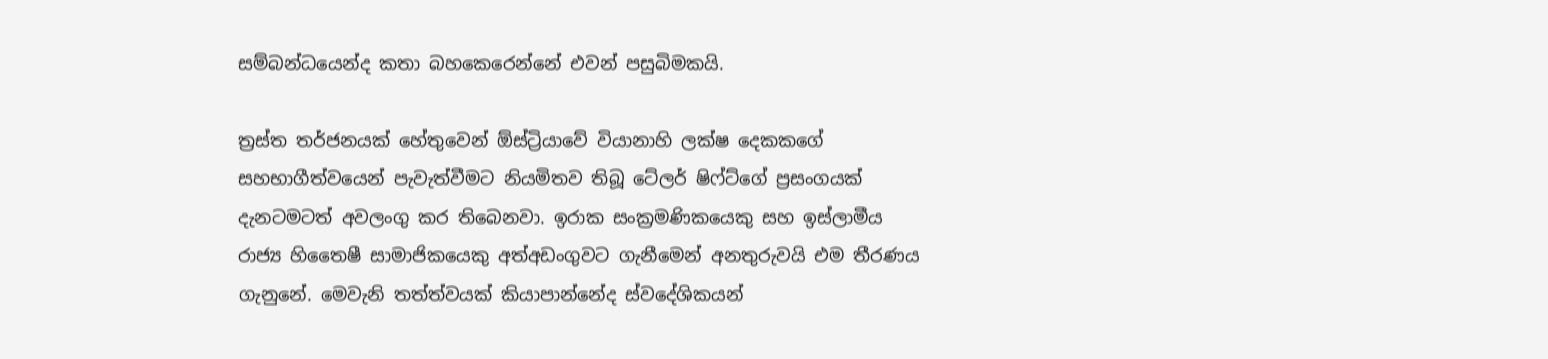සම්බන්ධයෙන්ද කතා බහකෙරෙන්නේ එවන් පසුබිමකයි.

ත්‍රස්ත තර්ජනයක් හේතුවෙන් ඕස්ට්‍රියාවේ වියානාහි ලක්ෂ දෙකකගේ සහභාගීත්වයෙන් පැවැත්වීමට නියමිතව තිබූ ටේලර් ෂිෆ්ට්ගේ ප්‍රසංගයක් දැනටමටත් අවලංගු කර තිබෙනවා. ඉරාක සංක්‍රමණිකයෙකු සහ ඉස්ලාමීය රාජ්‍ය හිතෛෂී සාමාජිකයෙකු අත්අඩංගුවට ගැනීමෙන් අනතුරුවයි එම තීරණය ගැනුනේ. මෙවැනි තත්ත්වයක් කියාපාන්නේද ස්වදේශිකයන්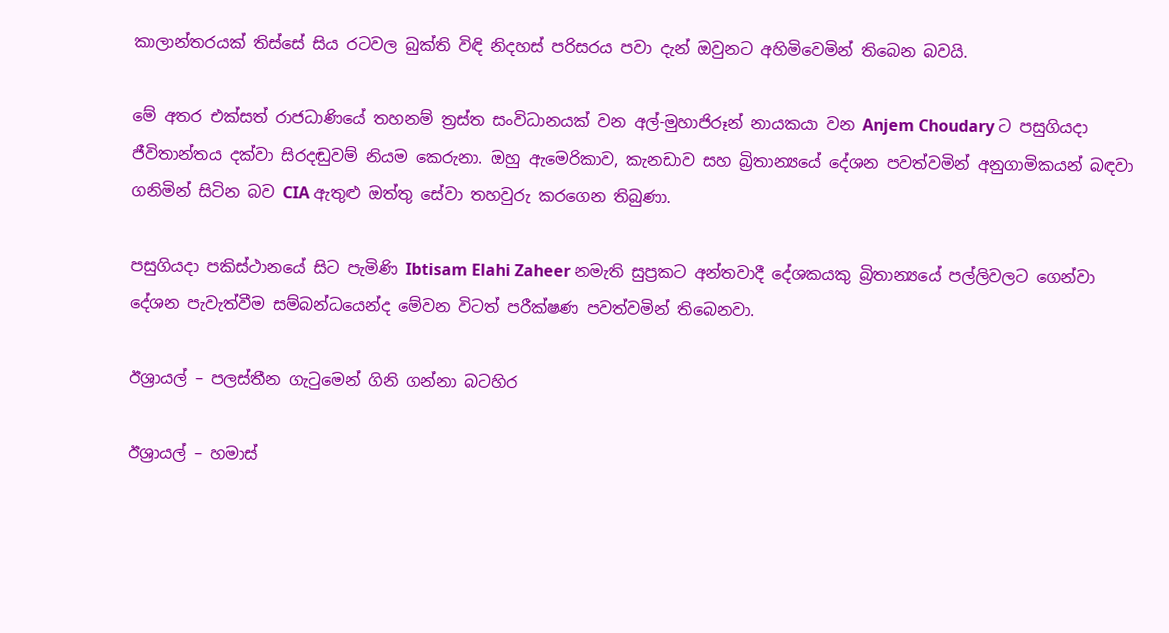කාලාන්තරයක් තිස්සේ සිය රටවල බුක්ති විඳි නිදහස් පරිසරය පවා දැන් ඔවුනට අහිමිවෙමින් තිබෙන බවයි.

මේ අතර එක්සත් රාජධාණියේ තහනම් ත්‍රස්ත සංවිධානයක් වන අල්-මුහාජිරූන් නායකයා වන Anjem Choudary ට පසුගියදා ජීවිතාන්තය දක්වා සිරදඬුවම් නියම කෙරුනා. ඔහු ඇමෙරිකාව, කැනඩාව සහ බ්‍රිතාන්‍යයේ දේශන පවත්වමින් අනුගාමිකයන් බඳවා ගනිමින් සිටින බව CIA ඇතුළු ඔත්තු සේවා තහවුරු කරගෙන තිබුණා.

පසුගියදා පකිස්ථානයේ සිට පැමිණි Ibtisam Elahi Zaheer නමැති සුප්‍රකට අන්තවාදී දේශකයකු බ්‍රිතාන්‍යයේ පල්ලිවලට ගෙන්වා දේශන පැවැත්වීම සම්බන්ධයෙන්ද මේවන විටත් පරීක්ෂණ පවත්වමින් තිබෙනවා.

ඊශ්‍රායල් – පලස්තීන ගැටුමෙන් ගිනි ගන්නා බටහිර

ඊශ්‍රායල් – හමාස්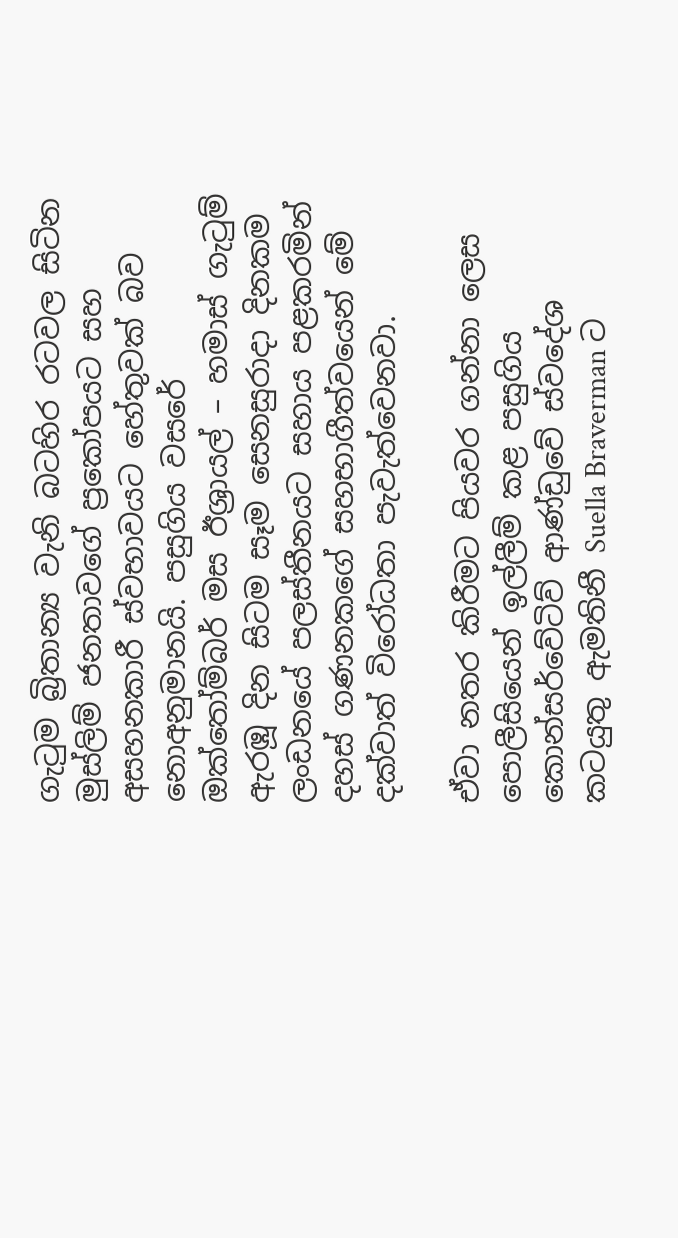ගැටුම බ්‍රිතාන්‍ය වැනි බටහිර රටවල සිටින මුස්ලිම් ජනතාවගේ ප්‍රකෝපයට සහ අසහනකාරී ස්වභාවයට හේතුවක් බව නොඅනුමානයි. පසුගිය වසරේ ඔක්තෝම්බර් මස ඊශ්‍රායල් – හමාස් ගැටුම් ඇරඹූ දින සිටම සෑම සෙනසුරාදා දිනකම ලංඩනයේ පලස්තීනයට සහාය පළකරමින් දහස් ගණනකගේ සහභාගීත්වයෙන් මේ දක්වාත් විරෝධතා පැවැත්වෙනවා.

ඒවා නතර කිරීමට පියවර ගන්නා ලෙස පොලීසියෙන් ඉල්ලීම් කළ පසුගිය කොන්සර්වේටිව් ආණ්ඩුවේ ස්වදේශ කටයුතු ඇමතිනී Suella Braverman ට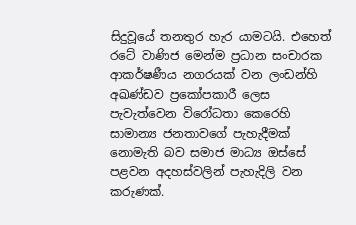සිදුවූයේ තනතුර හැර යාමටයි. එහෙත් රටේ වාණිජ මෙන්ම ප්‍රධාන සංචාරක ආකර්ෂණීය නගරයක් වන ලංඩන්හි අඛණ්ඩව ප්‍රකෝපකාරී ලෙස පැවැත්වෙන විරෝධතා කෙරෙහි සාමාන්‍ය ජනතාවගේ පැහැදීමක් නොමැති බව සමාජ මාධ්‍ය ඔස්සේ පළවන අදහස්වලින් පැහැදිලි වන කරුණක්.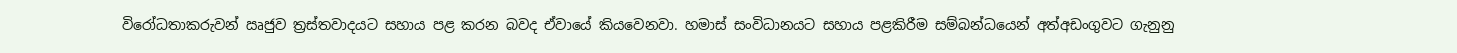විරෝධතාකරුවන් ඍජුව ත්‍රස්තවාදයට සහාය පළ කරන බවද ඒවායේ කියවෙනවා. හමාස් සංවිධානයට සහාය පළකිරීම සම්බන්ධයෙන් අත්අඩංගුවට ගැනුනු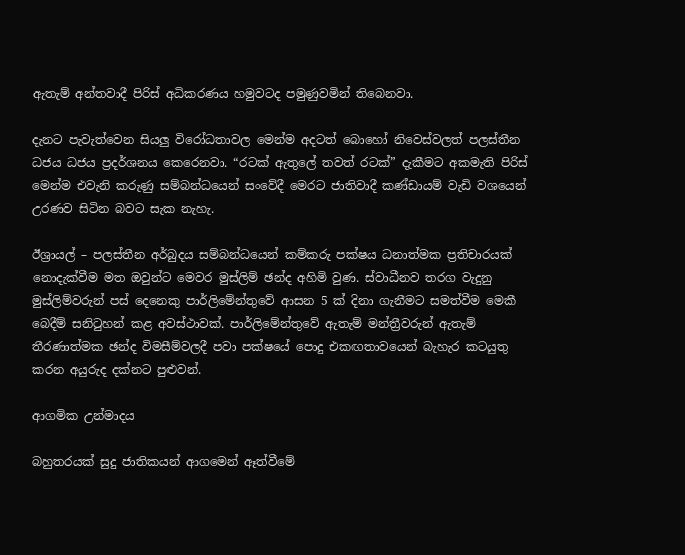ඇතැම් අන්තවාදී පිරිස් අධිකරණය හමුවටද පමුණුවමින් තිබෙනවා.

දැනට පැවැත්වෙන සියලු විරෝධතාවල මෙන්ම අදටත් බොහෝ නිවෙස්වලත් පලස්තීන ධජය ධජය ප්‍රදර්ශනය කෙරෙනවා. “රටක් ඇතුලේ තවත් රටක්” දැකීමට අකමැති පිරිස් මෙන්ම එවැනි කරුණු සම්බන්ධයෙන් සංවේදී මෙරට ජාතිවාදී කණ්ඩායම් වැඩි වශයෙන් උරණව සිටින බවට සැක නැහැ.

ඊශ්‍රායල් – පලස්තීන අර්බුදය සම්බන්ධයෙන් කම්කරු පක්ෂය ධනාත්මක ප්‍රතිචාරයක් නොදැක්වීම මත ඔවුන්ට මෙවර මුස්ලිම් ඡන්ද අහිමි වුණ. ස්වාධීනව තරග වැදුනු මුස්ලිම්වරුන් පස් දෙනෙකු පාර්ලිමේන්තුවේ ආසන 5 ක් දිනා ගැනීමට සමත්වීම මෙකී බෙදීම් සනිටුහන් කළ අවස්ථාවක්. පාර්ලිමේන්තුවේ ඇතැම් මන්ත්‍රීවරුන් ඇතැම් තීරණාත්මක ඡන්ද විමසීම්වලදී පවා පක්ෂයේ පොදු එකඟතාවයෙන් බැහැර කටයුතු කරන අයුරුද දක්නට පුළුවන්.

ආගමික උන්මාදය

බහුතරයක් සුදු ජාතිකයන් ආගමෙන් ඈත්වීමේ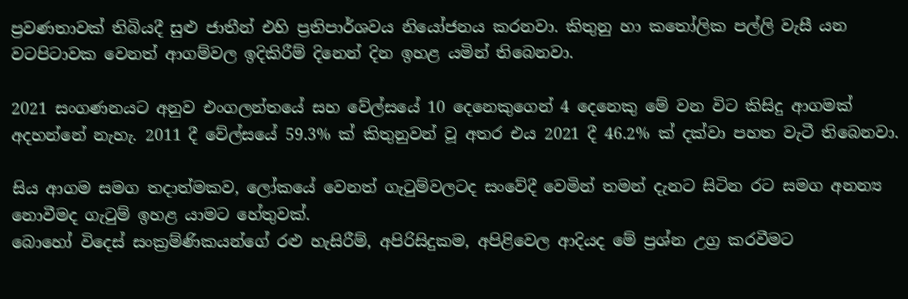ප්‍රවණතාවක් තිබියදී සුළු ජාතීන් එහි ප්‍රතිපාර්ශවය නියෝජනය කරනවා. කිතුනු හා කතෝලික පල්ලි වැසී යන වටපිටාවක වෙනත් ආගම්වල ඉදිකිරීම් දිනෙන් දින ඉහළ යමින් තිබෙනවා.

2021 සංගණනයට අනුව එංගලන්තයේ සහ වේල්සයේ 10 දෙනෙකුගෙන් 4 දෙනෙකු මේ වන විට කිසිදු ආගමක් අදහන්නේ නැහැ. 2011 දී වේල්සයේ 59.3% ක් කිතුනුවන් වූ අතර එය 2021 දී 46.2% ක් දක්වා පහත වැටී තිබෙනවා.

සිය ආගම සමග තදාත්මකව, ලෝකයේ වෙනත් ගැටුම්වලටද සංවේදී වෙමින් තමන් දැනට සිටින රට සමග අනන්‍ය නොවීමද ගැටුම් ඉහළ යාමට හේතුවක්.
බොහෝ විදෙස් සංක්‍රම්ණිකයන්ගේ රළු හැසිරීම්, අපිරිසිදුකම, අපිළිවෙල ආදියද මේ ප්‍රශ්න උග්‍ර කරවීමට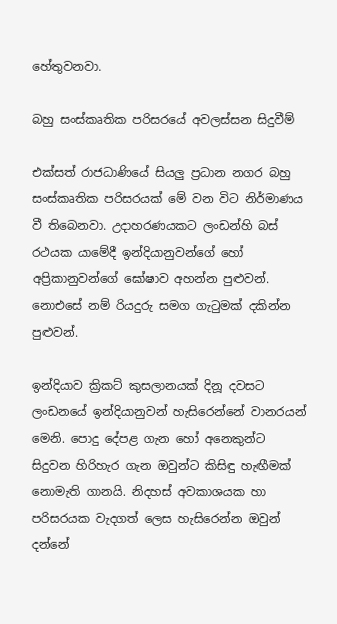හේතුවනවා.

බහු සංස්කෘතික පරිසරයේ අවලස්සන සිදුවීම්

එක්සත් රාජධාණියේ සියලු ප්‍රධාන නගර බහු සංස්කෘතික පරිසරයක් මේ වන විට නිර්මාණය වී තිබෙනවා. උදාහරණයකට ලංඩන්හි බස් රථයක යාමේදී ඉන්දියානුවන්ගේ හෝ අප්‍රිකානුවන්ගේ ඝෝෂාව අහන්න පුළුවන්. නොඑසේ නම් රියදුරු සමග ගැටුමක් දකින්න පුළුවන්.

ඉන්දියාව ක්‍රිකට් කුසලානයක් දිනූ දවසට ලංඩනයේ ඉන්දියානුවන් හැසිරෙන්නේ වානරයන් මෙනි. පොදු දේපළ ගැන හෝ අනෙකුන්ට සිදුවන හිරිහැර ගැන ඔවුන්ට කිසිඳු හැඟීමක් නොමැති ගානයි. නිදහස් අවකාශයක හා පරිසරයක වැදගත් ලෙස හැසිරෙන්න ඔවුන් දන්නේ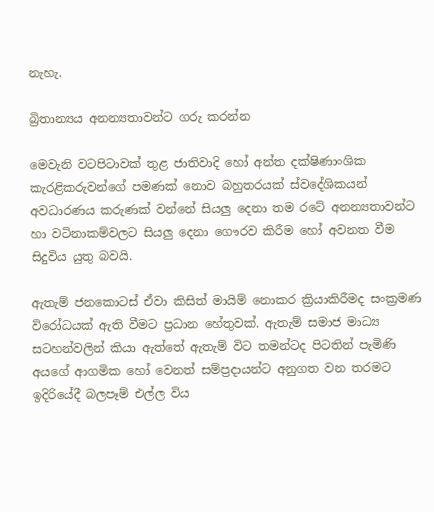නැහැ.

බ්‍රිතාන්‍යය අනන්‍යතාවන්ට ගරු කරන්න

මෙවැනි වටපිටාවක් තුළ ජාතිවාදි හෝ අන්ත දක්ෂිණාංශික කැරළිකරුවන්ගේ පමණක් නොව බහුතරයක් ස්වදේශිකයන් අවධාරණය කරුණක් වන්නේ සියලු දෙනා තම රටේ අනන්‍යතාවන්ට හා වටිනාකම්වලට සියලු දෙනා ගෞරව කිරීම හෝ අවනත වීම සිදුවිය යුතු බවයි.

ඇතැම් ජනකොටස් ඒවා කිසිත් මායිම් නොකර ක්‍රියාකිරීමද සංක්‍රමණ විරෝධයක් ඇති වීමට ප්‍රධාන හේතුවක්. ඇතැම් සමාජ මාධ්‍ය සටහන්වලින් කියා ඇත්තේ ඇතැම් විට තමන්ටද පිටතින් පැමිණි අයගේ ආගමික හෝ වෙනත් සම්ප්‍රදායන්ට අනුගත වන තරමට ඉදිරියේදී බලපෑම් එල්ල විය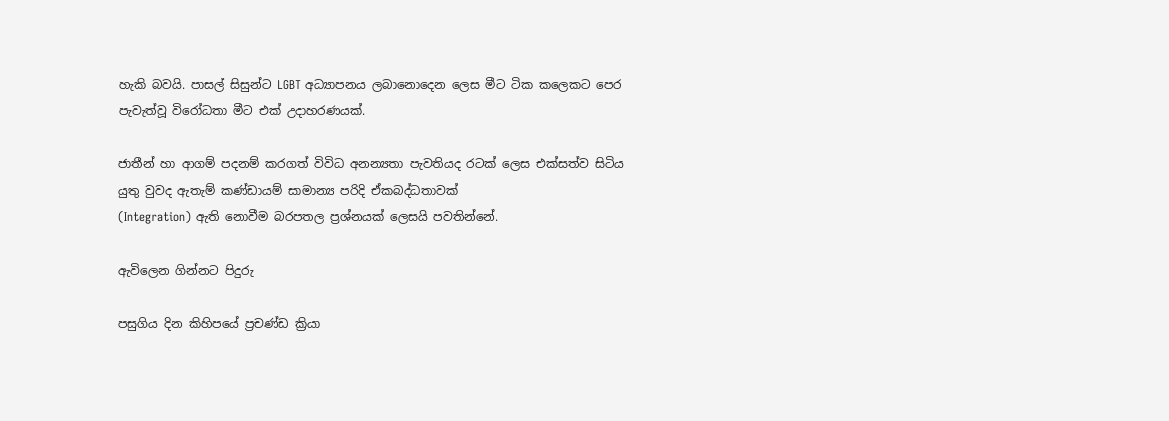හැකි බවයි. පාසල් සිසුන්ට LGBT අධ්‍යාපනය ලබානොදෙන ලෙස මීට ටික කලෙකට පෙර පැවැත්වූ විරෝධතා මීට එක් උදාහරණයක්.

ජාතීන් හා ආගම් පදනම් කරගත් විවිධ අනන්‍යතා පැවතියද රටක් ලෙස එක්සත්ව සිටිය යුතු වුවද ඇතැම් කණ්ඩායම් සාමාන්‍ය පරිදි ඒකබද්ධතාවක්
(Integration) ඇති නොවීම බරපතල ප්‍රශ්නයක් ලෙසයි පවතින්නේ.

ඇවිලෙන ගින්නට පිදුරු

පසුගිය දින කිහිපයේ ප්‍රචණ්ඩ ක්‍රියා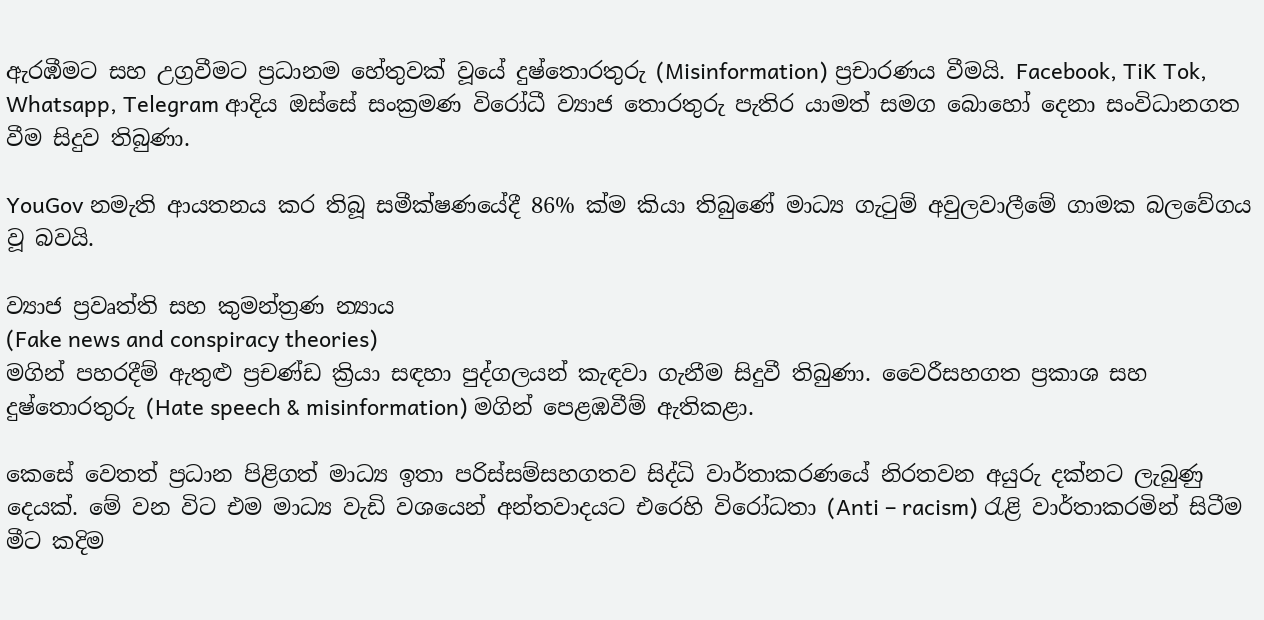ඇරඹීමට සහ උග්‍රවීමට ප්‍රධානම හේතුවක් වූයේ දුෂ්තොරතුරු (Misinformation) ප්‍රචාරණය වීමයි. Facebook, TiK Tok, Whatsapp, Telegram ආදිය ඔස්සේ සංක්‍රමණ විරෝධී ව්‍යාජ තොරතුරු පැතිර යාමත් සමග බොහෝ දෙනා සංවිධානගත වීම සිදුව තිබුණා.

YouGov නමැති ආයතනය කර තිබූ සමීක්ෂණයේදී 86% ක්ම කියා තිබුණේ මාධ්‍ය ගැටුම් අවුලවාලීමේ ගාමක බලවේගය වූ බවයි.

ව්‍යාජ ප්‍රවෘත්ති සහ කුමන්ත්‍රණ න්‍යාය
(Fake news and conspiracy theories)
මගින් පහරදීම් ඇතුළු ප්‍රචණ්ඩ ක්‍රියා සඳහා පුද්ගලයන් කැඳවා ගැනීම සිදුවී තිබුණා. වෛරීසහගත ප්‍රකාශ සහ දුෂ්තොරතුරු (Hate speech & misinformation) මගින් පෙළඹවීම් ඇතිකළා.

කෙසේ වෙතත් ප්‍රධාන පිළිගත් මාධ්‍ය ඉතා පරිස්සම්සහගතව සිද්ධි වාර්තාකරණයේ නිරතවන අයුරු දක්නට ලැබුණු දෙයක්. මේ වන විට එම මාධ්‍ය වැඩි වශයෙන් අන්තවාදයට එරෙහි විරෝධතා (Anti – racism) රැළි වාර්තාකරමින් සිටීම මීට කදිම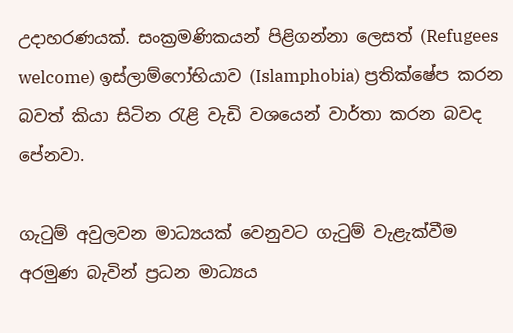උදාහරණයක්. සංක්‍රමණිකයන් පිළිගන්නා ලෙසත් (Refugees welcome) ඉස්ලාම්ෆෝභියාව (Islamphobia) ප්‍රතික්ෂේප කරන බවත් කියා සිටින රැළි වැඩි වශයෙන් වාර්තා කරන බවද පේනවා.

ගැටුම් අවුලවන මාධ්‍යයක් වෙනුවට ගැටුම් වැළැක්වීම අරමුණ බැවින් ප්‍රධන මාධ්‍යය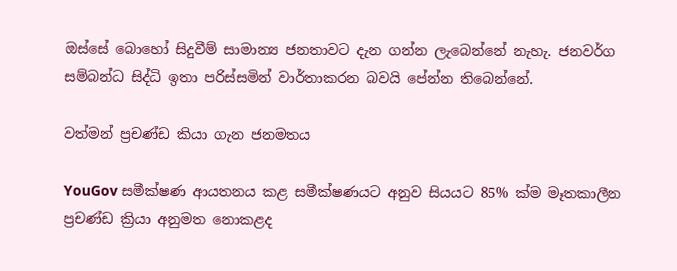ඔස්සේ බොහෝ සිදුවීම් සාමාන්‍ය ජනතාවට දැන ගන්න ලැබෙන්නේ නැහැ. ජනවර්ග සම්බන්ධ සිද්ධි ඉතා පරිස්සමින් වාර්තාකරන බවයි පේන්න තිබෙන්නේ.

වත්මන් ප්‍රචණ්ඩ කියා ගැන ජනමතය

YouGov සමීක්ෂණ ආයතනය කළ සමීක්ෂණයට අනුව සියයට 85% ක්ම මෑතකාලීන ප්‍රචණ්ඩ ක්‍රියා අනුමත නොකළද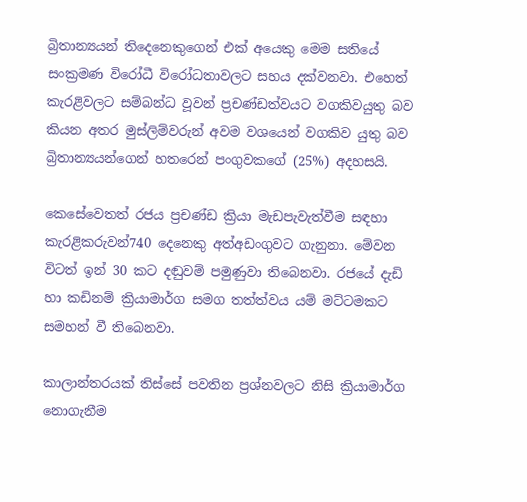බ්‍රිතාන්‍යයන් තිදෙනෙකුගෙන් එක් අයෙකු මෙම සතියේ සංක්‍රමණ විරෝධී විරෝධතාවලට සහය දක්වනවා. එහෙත් කැරළිවලට සම්බන්ධ වූවන් ප්‍රචණ්ඩත්වයට වගකිවයුතු බව කියන අතර මුස්ලිම්වරුන් අවම වශයෙන් වගකිව යුතු බව බ්‍රිතාන්‍යයන්ගෙන් හතරෙන් පංගුවකගේ (25%) අදහසයි.

කෙසේවෙතත් රජය ප්‍රචණ්ඩ ක්‍රියා මැඩපැවැත්වීම සඳහා කැරළිකරුවන්740 දෙනෙකු අත්අඩංගුවට ගැනුනා. මේවන විටත් ඉන් 30 කට දඬුවම් පමුණුවා තිබෙනවා. රජයේ දැඩි හා කඩිනම් ක්‍රියාමාර්ග සමග තත්ත්වය යම් මට්ටමකට සමහන් වී තිබෙනවා.

කාලාන්තරයක් තිස්සේ පවතින ප්‍රශ්නවලට නිසි ක්‍රියාමාර්ග නොගැනීම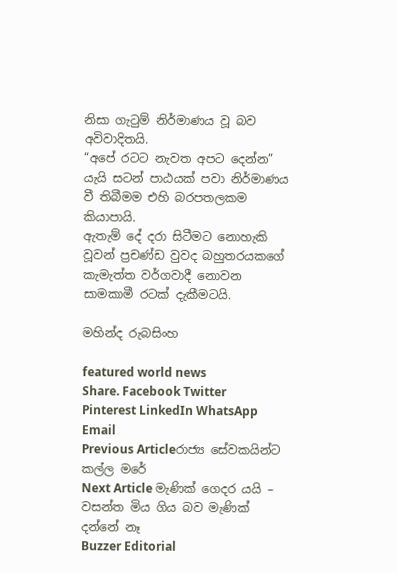නිසා ගැටුම් නිර්මාණය වූ බව අවිවාදිතයි.
“අපේ රටට නැවත අපට දෙන්න” යැයි සටන් පාඨයක් පවා නිර්මාණය වී තිබීමම එහි බරපතලකම කියාපායි.
ඇතැම් දේ දරා සිටීමට නොහැකි වූවන් ප්‍රචණ්ඩ වුවද බහුතරයකගේ කැමැත්ත වර්ගවාදී නොවන සාමකාමී රටක් දැකීමටයි.

මහින්ද රුබසිංහ

featured world news
Share. Facebook Twitter Pinterest LinkedIn WhatsApp Email
Previous Articleරාජ්‍ය සේවකයින්ට කල්ල මරේ
Next Article මැණික් ගෙදර යයි – වසන්ත මිය ගිය බව මැණික් දන්නේ නෑ
Buzzer Editorial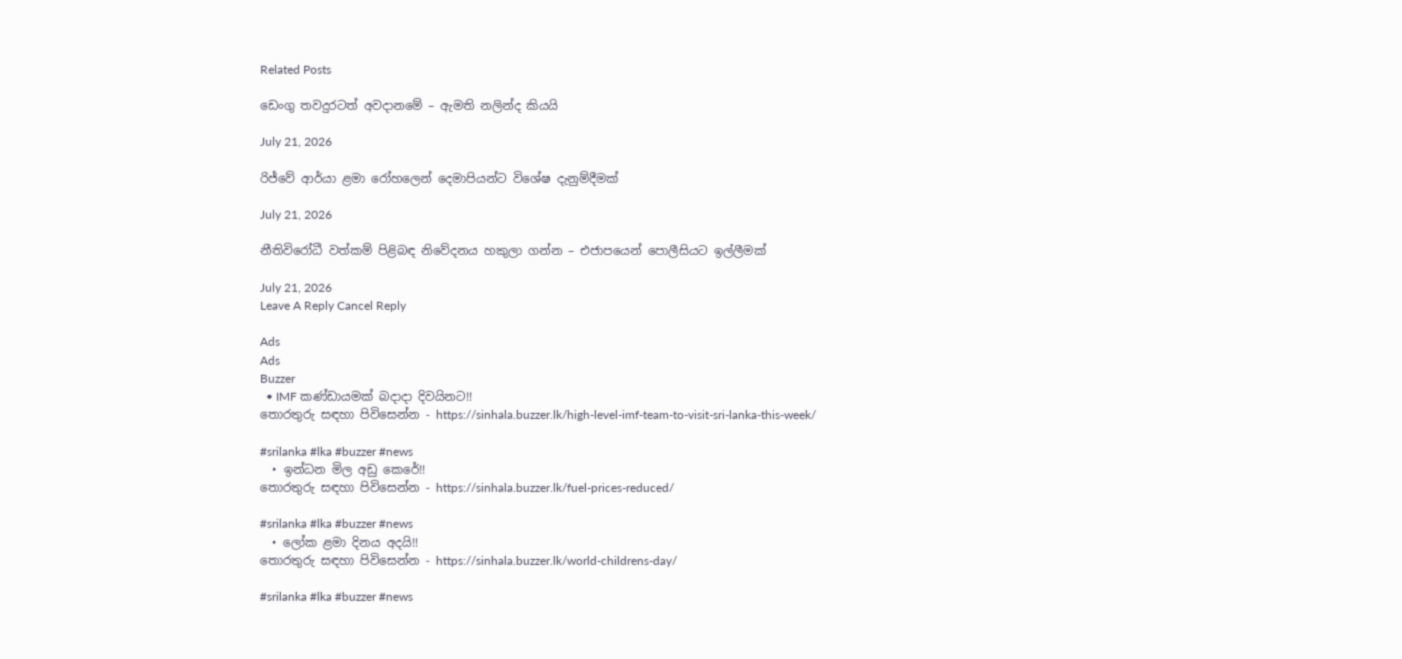Related Posts

ඩෙංගු තවදුරටත් අවදානමේ – ඇමති නලින්ද කියයි

July 21, 2026

රිජ්වේ ආර්යා ළමා රෝහලෙන් දෙමාපියන්ට විශේෂ දැනුම්දීමක්

July 21, 2026

නීතිවිරෝධී වත්කම් පිළිබඳ නිවේදනය හකුලා ගන්න – එජාපයෙන් පොලීසියට ඉල්ලීමක්

July 21, 2026
Leave A Reply Cancel Reply

Ads
Ads
Buzzer
  • IMF කණ්ඩායමක් බදාදා දිවයිනට!!
තොරතුරු සඳහා පිවිසෙන්න - https://sinhala.buzzer.lk/high-level-imf-team-to-visit-sri-lanka-this-week/

#srilanka #lka #buzzer #news
  • ඉන්ධන මිල අඩු කෙරේ!!
තොරතුරු සඳහා පිවිසෙන්න - https://sinhala.buzzer.lk/fuel-prices-reduced/

#srilanka #lka #buzzer #news
  • ලෝක ළමා දිනය අදයි!!
තොරතුරු සඳහා පිවිසෙන්න - https://sinhala.buzzer.lk/world-childrens-day/

#srilanka #lka #buzzer #news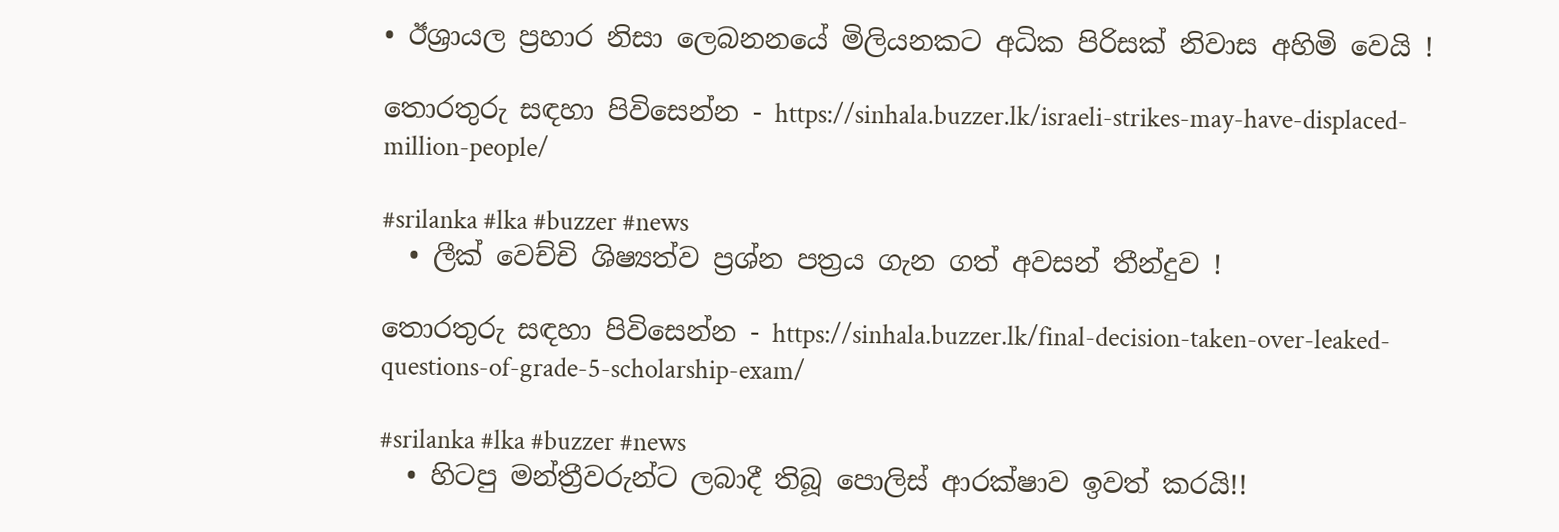• ඊශ්‍රායල ප්‍රහාර නිසා ලෙබනනයේ මිලියනකට අධික පිරිසක් නිවාස අහිමි වෙයි !

තොරතුරු සඳහා පිවිසෙන්න - https://sinhala.buzzer.lk/israeli-strikes-may-have-displaced-million-people/

#srilanka #lka #buzzer #news
  • ලීක් වෙච්චි ශිෂ්‍යත්ව ප්‍රශ්න පත්‍රය ගැන ගත් අවසන් තීන්දුව !

තොරතුරු සඳහා පිවිසෙන්න - https://sinhala.buzzer.lk/final-decision-taken-over-leaked-questions-of-grade-5-scholarship-exam/

#srilanka #lka #buzzer #news
  • හිටපු මන්ත්‍රීවරුන්ට ලබාදී තිබූ පොලිස් ආරක්ෂාව ඉවත් කරයි!!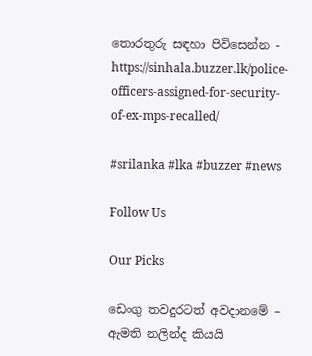තොරතුරු සඳහා පිවිසෙන්න - https://sinhala.buzzer.lk/police-officers-assigned-for-security-of-ex-mps-recalled/

#srilanka #lka #buzzer #news

Follow Us

Our Picks

ඩෙංගු තවදුරටත් අවදානමේ – ඇමති නලින්ද කියයි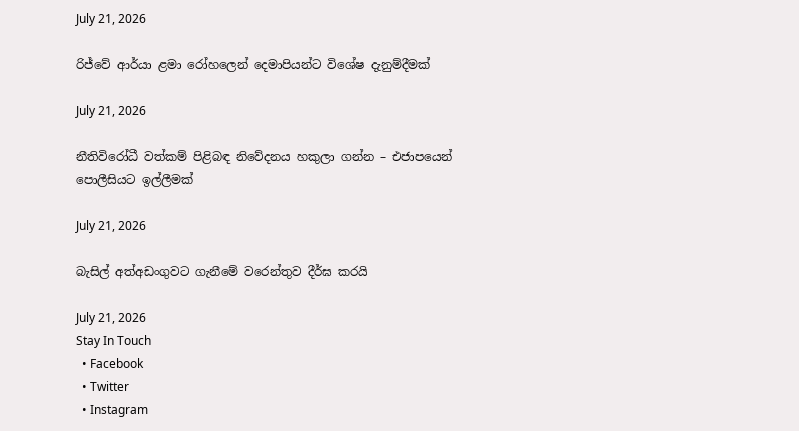July 21, 2026

රිජ්වේ ආර්යා ළමා රෝහලෙන් දෙමාපියන්ට විශේෂ දැනුම්දීමක්

July 21, 2026

නීතිවිරෝධී වත්කම් පිළිබඳ නිවේදනය හකුලා ගන්න – එජාපයෙන් පොලීසියට ඉල්ලීමක්

July 21, 2026

බැසිල් අත්අඩංගුවට ගැනීමේ වරෙන්තුව දීර්ඝ කරයි

July 21, 2026
Stay In Touch
  • Facebook
  • Twitter
  • Instagram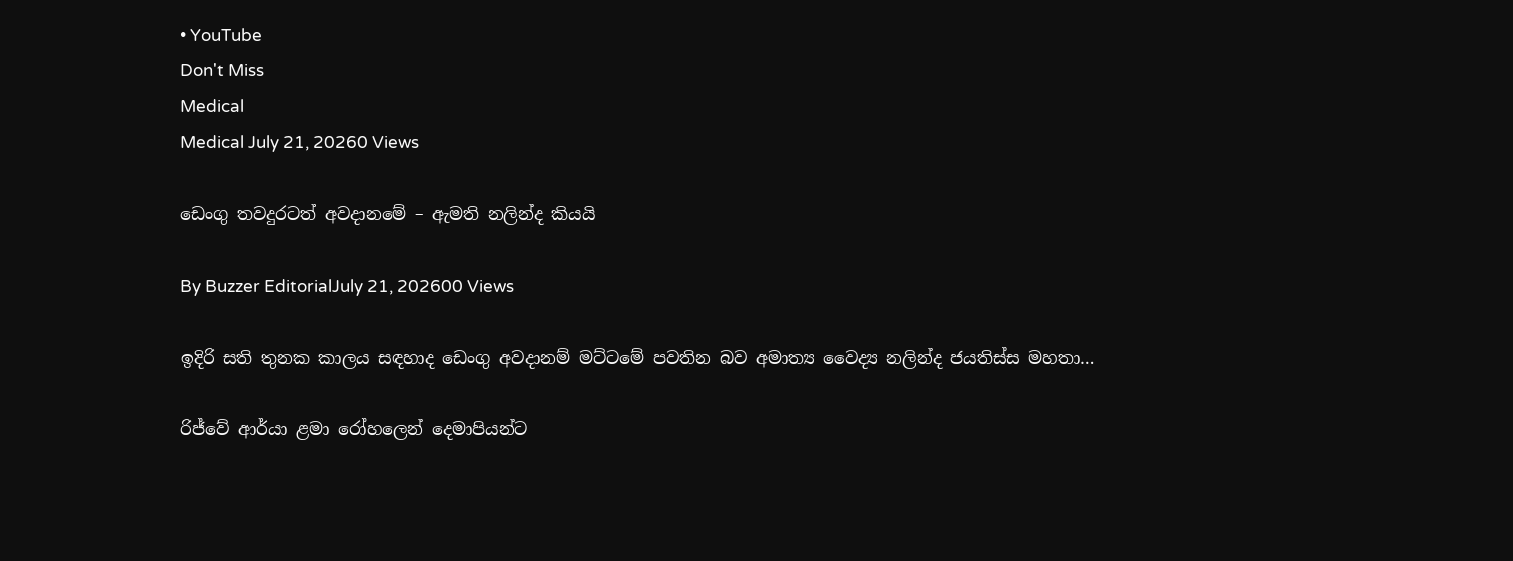• YouTube
Don't Miss
Medical
Medical July 21, 20260 Views

ඩෙංගු තවදුරටත් අවදානමේ – ඇමති නලින්ද කියයි

By Buzzer EditorialJuly 21, 202600 Views

ඉදිරි සති තුනක කාලය සඳහාද ඩෙංගු අවදානම් මට්ටමේ පවතින බව අමාත්‍ය වෛද්‍ය නලින්ද ජයතිස්ස මහතා…

රිජ්වේ ආර්යා ළමා රෝහලෙන් දෙමාපියන්ට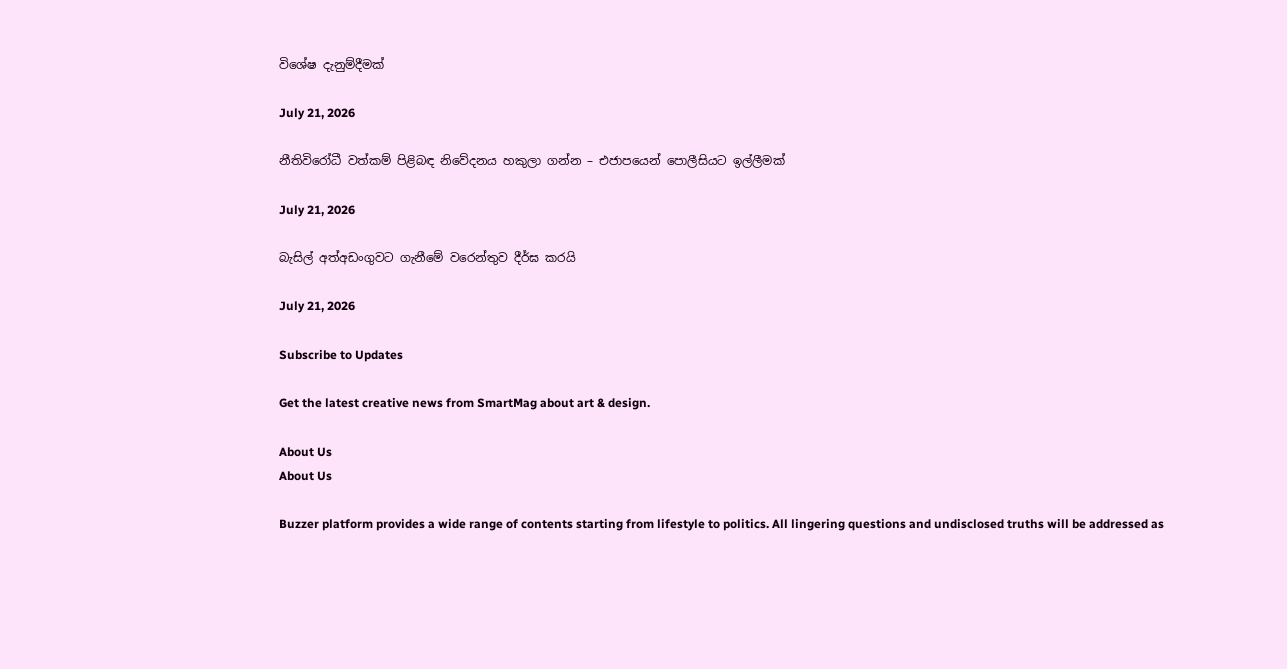විශේෂ දැනුම්දීමක්

July 21, 2026

නීතිවිරෝධී වත්කම් පිළිබඳ නිවේදනය හකුලා ගන්න – එජාපයෙන් පොලීසියට ඉල්ලීමක්

July 21, 2026

බැසිල් අත්අඩංගුවට ගැනීමේ වරෙන්තුව දීර්ඝ කරයි

July 21, 2026

Subscribe to Updates

Get the latest creative news from SmartMag about art & design.

About Us
About Us

Buzzer platform provides a wide range of contents starting from lifestyle to politics. All lingering questions and undisclosed truths will be addressed as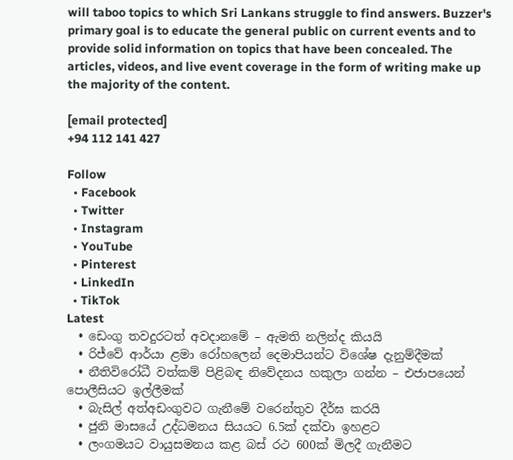will taboo topics to which Sri Lankans struggle to find answers. Buzzer's primary goal is to educate the general public on current events and to provide solid information on topics that have been concealed. The articles, videos, and live event coverage in the form of writing make up the majority of the content.

[email protected]
+94 112 141 427

Follow
  • Facebook
  • Twitter
  • Instagram
  • YouTube
  • Pinterest
  • LinkedIn
  • TikTok
Latest
  • ඩෙංගු තවදුරටත් අවදානමේ – ඇමති නලින්ද කියයි
  • රිජ්වේ ආර්යා ළමා රෝහලෙන් දෙමාපියන්ට විශේෂ දැනුම්දීමක්
  • නීතිවිරෝධී වත්කම් පිළිබඳ නිවේදනය හකුලා ගන්න – එජාපයෙන් පොලීසියට ඉල්ලීමක්
  • බැසිල් අත්අඩංගුවට ගැනීමේ වරෙන්තුව දීර්ඝ කරයි
  • ජුනි මාසයේ උද්ධමනය සියයට 6.5ක් දක්වා ඉහළට
  • ලංගමයට වායුසමනය කළ බස් රථ 600ක් මිලදී ගැනීමට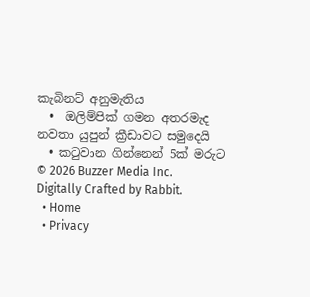කැබිනට් අනුමැතිය
  •  ඔලිම්පික් ගමන අතරමැද නවතා යුපුන් ක්‍රීඩාවට සමුදෙයි
  • කටුවාන ගින්නෙන් 5ක් මරුට
© 2026 Buzzer Media Inc. Digitally Crafted by Rabbit.
  • Home
  • Privacy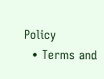Policy
  • Terms and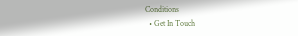Conditions
  • Get In Touch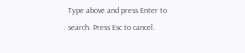Type above and press Enter to search. Press Esc to cancel.